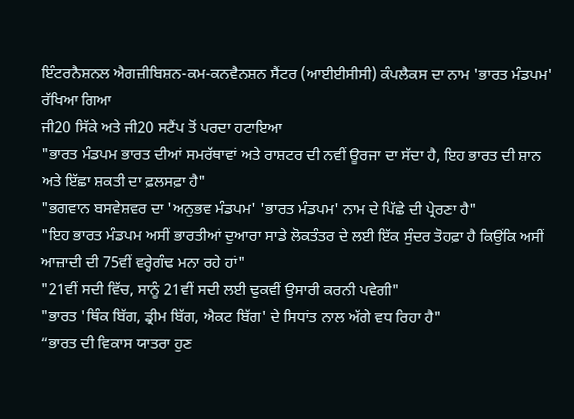ਇੰਟਰਨੈਸ਼ਨਲ ਐਗਜ਼ੀਬਿਸ਼ਨ-ਕਮ-ਕਨਵੈਨਸ਼ਨ ਸੈਂਟਰ (ਆਈਈਸੀਸੀ) ਕੰਪਲੈਕਸ ਦਾ ਨਾਮ 'ਭਾਰਤ ਮੰਡਪਮ' ਰੱਖਿਆ ਗਿਆ
ਜੀ20 ਸਿੱਕੇ ਅਤੇ ਜੀ20 ਸਟੈਂਪ ਤੋਂ ਪਰਦਾ ਹਟਾਇਆ
"ਭਾਰਤ ਮੰਡਪਮ ਭਾਰਤ ਦੀਆਂ ਸਮਰੱਥਾਵਾਂ ਅਤੇ ਰਾਸ਼ਟਰ ਦੀ ਨਵੀਂ ਊਰਜਾ ਦਾ ਸੱਦਾ ਹੈ, ਇਹ ਭਾਰਤ ਦੀ ਸ਼ਾਨ ਅਤੇ ਇੱਛਾ ਸ਼ਕਤੀ ਦਾ ਫ਼ਲਸਫ਼ਾ ਹੈ"
"ਭਗਵਾਨ ਬਸਵੇਸ਼ਵਰ ਦਾ 'ਅਨੁਭਵ ਮੰਡਪਮ' 'ਭਾਰਤ ਮੰਡਪਮ' ਨਾਮ ਦੇ ਪਿੱਛੇ ਦੀ ਪ੍ਰੇਰਣਾ ਹੈ"
"ਇਹ ਭਾਰਤ ਮੰਡਪਮ ਅਸੀਂ ਭਾਰਤੀਆਂ ਦੁਆਰਾ ਸਾਡੇ ਲੋਕਤੰਤਰ ਦੇ ਲਈ ਇੱਕ ਸੁੰਦਰ ਤੋਹਫ਼ਾ ਹੈ ਕਿਉਂਕਿ ਅਸੀਂ ਆਜ਼ਾਦੀ ਦੀ 75ਵੀਂ ਵਰ੍ਹੇਗੰਢ ਮਨਾ ਰਹੇ ਹਾਂ"
"21ਵੀਂ ਸਦੀ ਵਿੱਚ, ਸਾਨੂੰ 21ਵੀਂ ਸਦੀ ਲਈ ਢੁਕਵੀਂ ਉਸਾਰੀ ਕਰਨੀ ਪਵੇਗੀ"
"ਭਾਰਤ 'ਥਿੰਕ ਬਿੱਗ, ਡ੍ਰੀਮ ਬਿੱਗ, ਐਕਟ ਬਿੱਗ' ਦੇ ਸਿਧਾਂਤ ਨਾਲ ਅੱਗੇ ਵਧ ਰਿਹਾ ਹੈ"
“ਭਾਰਤ ਦੀ ਵਿਕਾਸ ਯਾਤਰਾ ਹੁਣ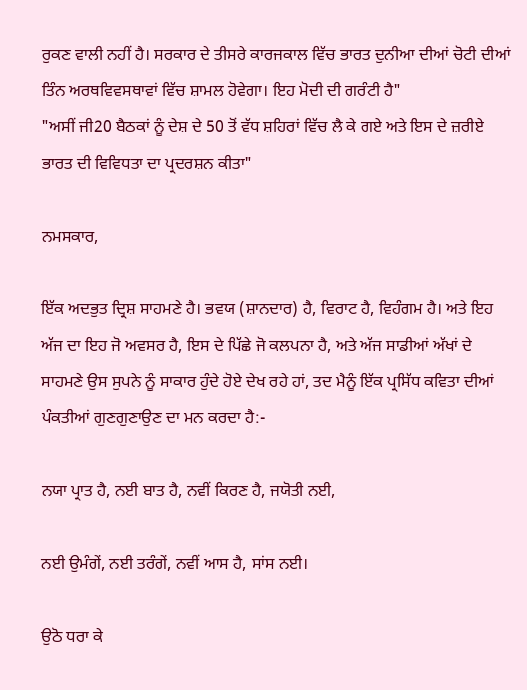ਰੁਕਣ ਵਾਲੀ ਨਹੀਂ ਹੈ। ਸਰਕਾਰ ਦੇ ਤੀਸਰੇ ਕਾਰਜਕਾਲ ਵਿੱਚ ਭਾਰਤ ਦੁਨੀਆ ਦੀਆਂ ਚੋਟੀ ਦੀਆਂ ਤਿੰਨ ਅਰਥਵਿਵਸਥਾਵਾਂ ਵਿੱਚ ਸ਼ਾਮਲ ਹੋਵੇਗਾ। ਇਹ ਮੋਦੀ ਦੀ ਗਰੰਟੀ ਹੈ"
"ਅਸੀਂ ਜੀ20 ਬੈਠਕਾਂ ਨੂੰ ਦੇਸ਼ ਦੇ 50 ਤੋਂ ਵੱਧ ਸ਼ਹਿਰਾਂ ਵਿੱਚ ਲੈ ਕੇ ਗਏ ਅਤੇ ਇਸ ਦੇ ਜ਼ਰੀਏ ਭਾਰਤ ਦੀ ਵਿਵਿਧਤਾ ਦਾ ਪ੍ਰਦਰਸ਼ਨ ਕੀਤਾ"

ਨਮਸਕਾਰ,

ਇੱਕ ਅਦਭੁਤ ਦ੍ਰਿਸ਼ ਸਾਹਮਣੇ ਹੈ। ਭਵਯ (ਸ਼ਾਨਦਾਰ) ਹੈ, ਵਿਰਾਟ ਹੈ, ਵਿਹੰਗਮ ਹੈ। ਅਤੇ ਇਹ ਅੱਜ ਦਾ ਇਹ ਜੋ ਅਵਸਰ ਹੈ, ਇਸ ਦੇ ਪਿੱਛੇ ਜੋ ਕਲਪਨਾ ਹੈ, ਅਤੇ ਅੱਜ ਸਾਡੀਆਂ ਅੱਖਾਂ ਦੇ ਸਾਹਮਣੇ ਉਸ ਸੁਪਨੇ ਨੂੰ ਸਾਕਾਰ ਹੁੰਦੇ ਹੋਏ ਦੇਖ ਰਹੇ ਹਾਂ, ਤਦ ਮੈਨੂੰ ਇੱਕ ਪ੍ਰਸਿੱਧ ਕਵਿਤਾ ਦੀਆਂ ਪੰਕਤੀਆਂ ਗੁਣਗੁਣਾਉਣ ਦਾ ਮਨ ਕਰਦਾ ਹੈ:-

ਨਯਾ ਪ੍ਰਾਤ ਹੈ, ਨਈ ਬਾਤ ਹੈ, ਨਵੀਂ ਕਿਰਣ ਹੈ, ਜਯੋਤੀ ਨਈ,

ਨਈ ਉਮੰਗੇਂ, ਨਈ ਤਰੰਗੇਂ, ਨਵੀਂ ਆਸ ਹੈ, ਸਾਂਸ ਨਈ।

ਉਠੋ ਧਰਾ ਕੇ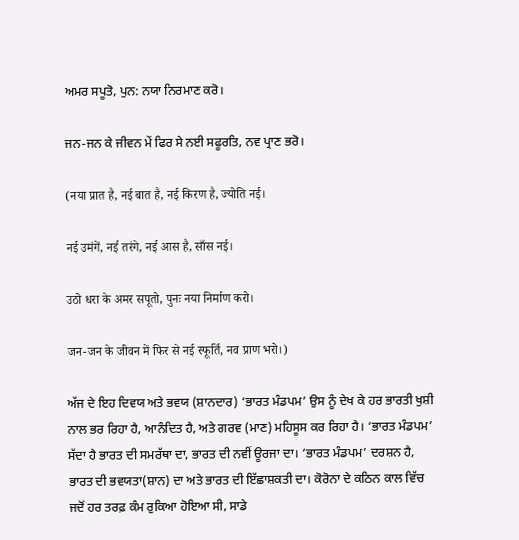ਅਮਰ ਸਪੂਤੋ, ਪੁਨ: ਨਯਾ ਨਿਰਮਾਣ ਕਰੋ।

ਜਨ-ਜਨ ਕੇ ਜੀਵਨ ਮੇਂ ਫਿਰ ਸੇ ਨਈ ਸਫੂਰਤਿ, ਨਵ ਪ੍ਰਾਣ ਭਰੋ।

(नया प्रात है, नई बात है, नई किरण है, ज्योति नई।

नई उमंगें, नई तरंगे, नई आस है, साँस नई।

उठो धरा के अमर सपूतो, पुनः नया निर्माण करो।

जन-जन के जीवन में फिर से नई स्फूर्ति, नव प्राण भरो।)

ਅੱਜ ਦੇ ਇਹ ਦਿਵਯ ਅਤੇ ਭਵਯ (ਸ਼ਾਨਦਾਰ) ‘ਭਾਰਤ ਮੰਡਪਮ’ ਉਸ ਨੂੰ ਦੇਖ ਕੇ ਹਰ ਭਾਰਤੀ ਖੁਸ਼ੀ ਨਾਲ ਭਰ ਰਿਹਾ ਹੈ, ਆਨੰਦਿਤ ਹੈ, ਅਤੇ ਗਰਵ (ਮਾਣ) ਮਹਿਸੂਸ ਕਰ ਰਿਹਾ ਹੈ। ‘ਭਾਰਤ ਮੰਡਪਮ’ ਸੱਦਾ ਹੈ ਭਾਰਤ ਦੀ ਸਮਰੱਥਾ ਦਾ, ਭਾਰਤ ਦੀ ਨਵੀਂ ਊਰਜਾ ਦਾ। ‘ਭਾਰਤ ਮੰਡਪਮ’ ਦਰਸ਼ਨ ਹੈ, ਭਾਰਤ ਦੀ ਭਵਯਤਾ(ਸ਼ਾਨ) ਦਾ ਅਤੇ ਭਾਰਤ ਦੀ ਇੱਛਾਸ਼ਕਤੀ ਦਾ। ਕੋਰੋਨਾ ਦੇ ਕਠਿਨ ਕਾਲ ਵਿੱਚ ਜਦੋਂ ਹਰ ਤਰਫ਼ ਕੰਮ ਰੁਕਿਆ ਹੋਇਆ ਸੀ, ਸਾਡੇ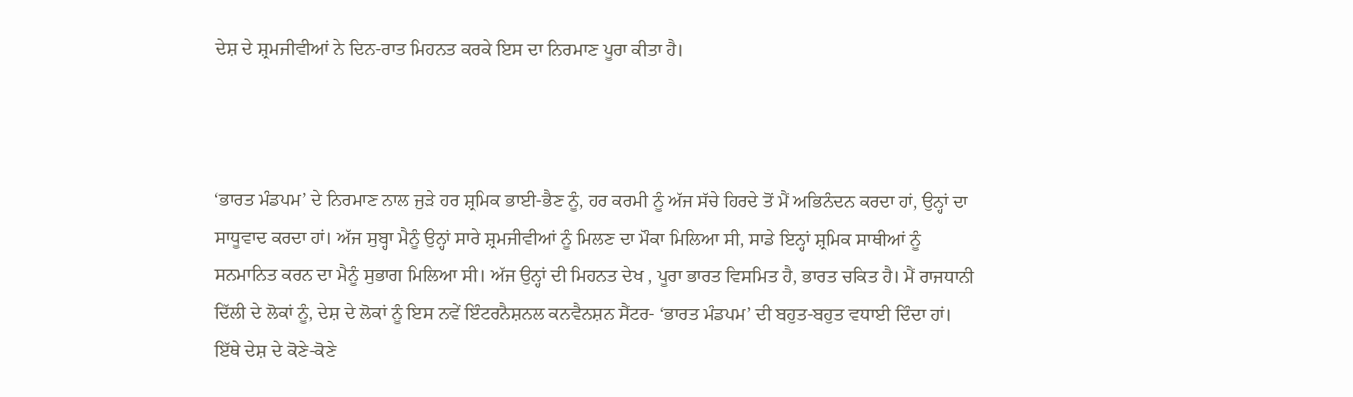ਦੇਸ਼ ਦੇ ਸ਼੍ਰਮਜੀਵੀਆਂ ਨੇ ਦਿਨ-ਰਾਤ ਮਿਹਨਤ ਕਰਕੇ ਇਸ ਦਾ ਨਿਰਮਾਣ ਪੂਰਾ ਕੀਤਾ ਹੈ।



‘ਭਾਰਤ ਮੰਡਪਮ’ ਦੇ ਨਿਰਮਾਣ ਨਾਲ ਜੁੜੇ ਹਰ ਸ਼੍ਰਮਿਕ ਭਾਈ-ਭੈਣ ਨੂੰ, ਹਰ ਕਰਮੀ ਨੂੰ ਅੱਜ ਸੱਚੇ ਹਿਰਦੇ ਤੋਂ ਮੈਂ ਅਭਿਨੰਦਨ ਕਰਦਾ ਹਾਂ, ਉਨ੍ਹਾਂ ਦਾ ਸਾਧੂਵਾਦ ਕਰਦਾ ਹਾਂ। ਅੱਜ ਸੁਬ੍ਹਾ ਮੈਨੂੰ ਉਨ੍ਹਾਂ ਸਾਰੇ ਸ਼੍ਰਮਜੀਵੀਆਂ ਨੂੰ ਮਿਲਣ ਦਾ ਮੌਕਾ ਮਿਲਿਆ ਸੀ, ਸਾਡੇ ਇਨ੍ਹਾਂ ਸ਼੍ਰਮਿਕ ਸਾਥੀਆਂ ਨੂੰ ਸਨਮਾਨਿਤ ਕਰਨ ਦਾ ਮੈਨੂੰ ਸੁਭਾਗ ਮਿਲਿਆ ਸੀ। ਅੱਜ ਉਨ੍ਹਾਂ ਦੀ ਮਿਹਨਤ ਦੇਖ , ਪੂਰਾ ਭਾਰਤ ਵਿਸਮਿਤ ਹੈ, ਭਾਰਤ ਚਕਿਤ ਹੈ। ਮੈਂ ਰਾਜਧਾਨੀ ਦਿੱਲੀ ਦੇ ਲੋਕਾਂ ਨੂੰ, ਦੇਸ਼ ਦੇ ਲੋਕਾਂ ਨੂੰ ਇਸ ਨਵੇਂ ਇੰਟਰਨੈਸ਼ਨਲ ਕਨਵੈਨਸ਼ਨ ਸੈਂਟਰ- ‘ਭਾਰਤ ਮੰਡਪਮ’ ਦੀ ਬਹੁਤ-ਬਹੁਤ ਵਧਾਈ ਦਿੰਦਾ ਹਾਂ। ਇੱਥੇ ਦੇਸ਼ ਦੇ ਕੋਣੇ-ਕੋਣੇ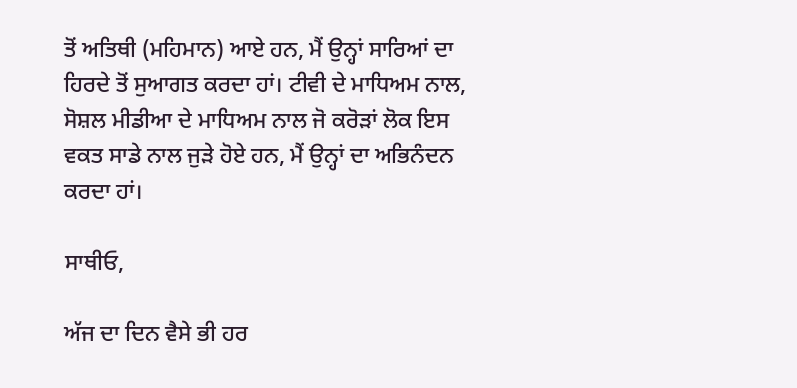ਤੋਂ ਅਤਿਥੀ (ਮਹਿਮਾਨ) ਆਏ ਹਨ, ਮੈਂ ਉਨ੍ਹਾਂ ਸਾਰਿਆਂ ਦਾ ਹਿਰਦੇ ਤੋਂ ਸੁਆਗਤ ਕਰਦਾ ਹਾਂ। ਟੀਵੀ ਦੇ ਮਾਧਿਅਮ ਨਾਲ, ਸੋਸ਼ਲ ਮੀਡੀਆ ਦੇ ਮਾਧਿਅਮ ਨਾਲ ਜੋ ਕਰੋੜਾਂ ਲੋਕ ਇਸ ਵਕਤ ਸਾਡੇ ਨਾਲ ਜੁੜੇ ਹੋਏ ਹਨ, ਮੈਂ ਉਨ੍ਹਾਂ ਦਾ ਅਭਿਨੰਦਨ ਕਰਦਾ ਹਾਂ।

ਸਾਥੀਓ,

ਅੱਜ ਦਾ ਦਿਨ ਵੈਸੇ ਭੀ ਹਰ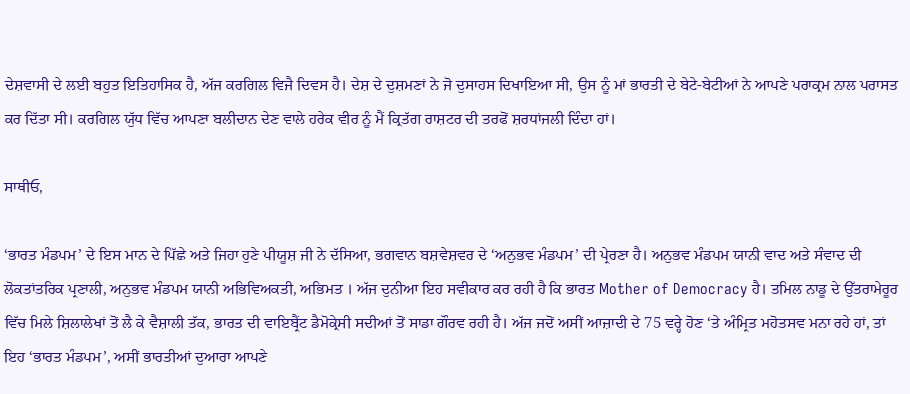ਦੇਸ਼ਵਾਸੀ ਦੇ ਲਈ ਬਹੁਤ ਇਤਿਹਾਸਿਕ ਹੈ, ਅੱਜ ਕਰਗਿਲ ਵਿਜੈ ਦਿਵਸ ਹੈ। ਦੇਸ਼ ਦੇ ਦੁਸ਼ਮਣਾਂ ਨੇ ਜੋ ਦੁਸਾਹਸ ਦਿਖਾਇਆ ਸੀ, ਉਸ ਨੂੰ ਮਾਂ ਭਾਰਤੀ ਦੇ ਬੇਟੇ-ਬੇਟੀਆਂ ਨੇ ਆਪਣੇ ਪਰਾਕ੍ਰਮ ਨਾਲ ਪਰਾਸਤ ਕਰ ਦਿੱਤਾ ਸੀ। ਕਰਗਿਲ ਯੁੱਧ ਵਿੱਚ ਆਪਣਾ ਬਲੀਦਾਨ ਦੇਣ ਵਾਲੇ ਹਰੇਕ ਵੀਰ ਨੂੰ ਮੈਂ ਕ੍ਰਿਤੱਗ ਰਾਸ਼ਟਰ ਦੀ ਤਰਫੋਂ ਸ਼ਰਧਾਂਜਲੀ ਦਿੰਦਾ ਹਾਂ।

ਸਾਥੀਓ,

‘ਭਾਰਤ ਮੰਡਪਮ’ ਦੇ ਇਸ ਮਾਨ ਦੇ ਪਿੱਛੇ ਅਤੇ ਜਿਹਾ ਹੁਣੇ ਪੀਯੂਸ਼ ਜੀ ਨੇ ਦੱਸਿਆ, ਭਗਵਾਨ ਬਸ਼ਵੇਸ਼ਵਰ ਦੇ ‘ਅਨੁਭਵ ਮੰਡਪਮ’ ਦੀ ਪ੍ਰੇਰਣਾ ਹੈ। ਅਨੁਭਵ ਮੰਡਪਮ ਯਾਨੀ ਵਾਦ ਅਤੇ ਸੰਵਾਦ ਦੀ ਲੋਕਤਾਂਤਰਿਕ ਪ੍ਰਣਾਲੀ, ਅਨੁਭਵ ਮੰਡਪਮ ਯਾਨੀ ਅਭਿਵਿਅਕਤੀ, ਅਭਿਮਤ । ਅੱਜ ਦੁਨੀਆ ਇਹ ਸਵੀਕਾਰ ਕਰ ਰਹੀ ਹੈ ਕਿ ਭਾਰਤ Mother of Democracy ਹੈ। ਤਮਿਲ ਨਾਡੂ ਦੇ ਉੱਤਰਾਮੇਰੂਰ ਵਿੱਚ ਮਿਲੇ ਸ਼ਿਲਾਲੇਖਾਂ ਤੋਂ ਲੈ ਕੇ ਵੈਸ਼ਾਲੀ ਤੱਕ, ਭਾਰਤ ਦੀ ਵਾਇਬ੍ਰੈਂਟ ਡੈਮੋਕ੍ਰੇਸੀ ਸਦੀਆਂ ਤੋਂ ਸਾਡਾ ਗੌਰਵ ਰਹੀ ਹੈ। ਅੱਜ ਜਦੋਂ ਅਸੀਂ ਆਜ਼ਾਦੀ ਦੇ 75 ਵਰ੍ਹੇ ਹੋਣ ‘ਤੇ ਅੰਮ੍ਰਿਤ ਮਹੋਤਸਵ ਮਨਾ ਰਹੇ ਹਾਂ, ਤਾਂ ਇਹ ‘ਭਾਰਤ ਮੰਡਪਮ’, ਅਸੀਂ ਭਾਰਤੀਆਂ ਦੁਆਰਾ ਆਪਣੇ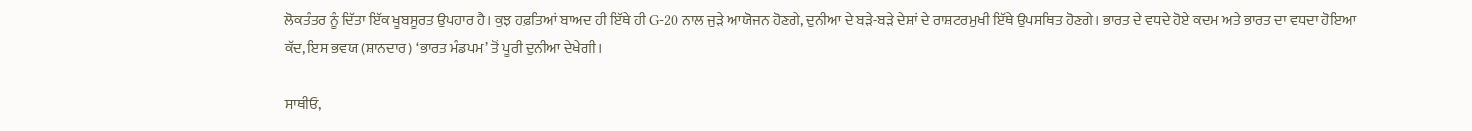ਲੋਕਤੰਤਰ ਨੂੰ ਦਿੱਤਾ ਇੱਕ ਖੂਬਸੂਰਤ ਉਪਹਾਰ ਹੈ। ਕੁਝ ਹਫ਼ਤਿਆਂ ਬਾਅਦ ਹੀ ਇੱਥੇ ਹੀ G-20 ਨਾਲ ਜੁੜੇ ਆਯੋਜਨ ਹੋਣਗੇ, ਦੁਨੀਆ ਦੇ ਬੜੇ-ਬੜੇ ਦੇਸ਼ਾਂ ਦੇ ਰਾਸ਼ਟਰਮੁਖੀ ਇੱਥੇ ਉਪਸਥਿਤ ਹੋਣਗੇ। ਭਾਰਤ ਦੇ ਵਧਦੇ ਹੋਏ ਕਦਮ ਅਤੇ ਭਾਰਤ ਦਾ ਵਧਦਾ ਹੋਇਆ ਕੱਦ, ਇਸ ਭਵਯ (ਸ਼ਾਨਦਾਰ) ‘ਭਾਰਤ ਮੰਡਪਮ’ ਤੋਂ ਪੂਰੀ ਦੁਨੀਆ ਦੇਖੇਗੀ।

ਸਾਥੀਓ,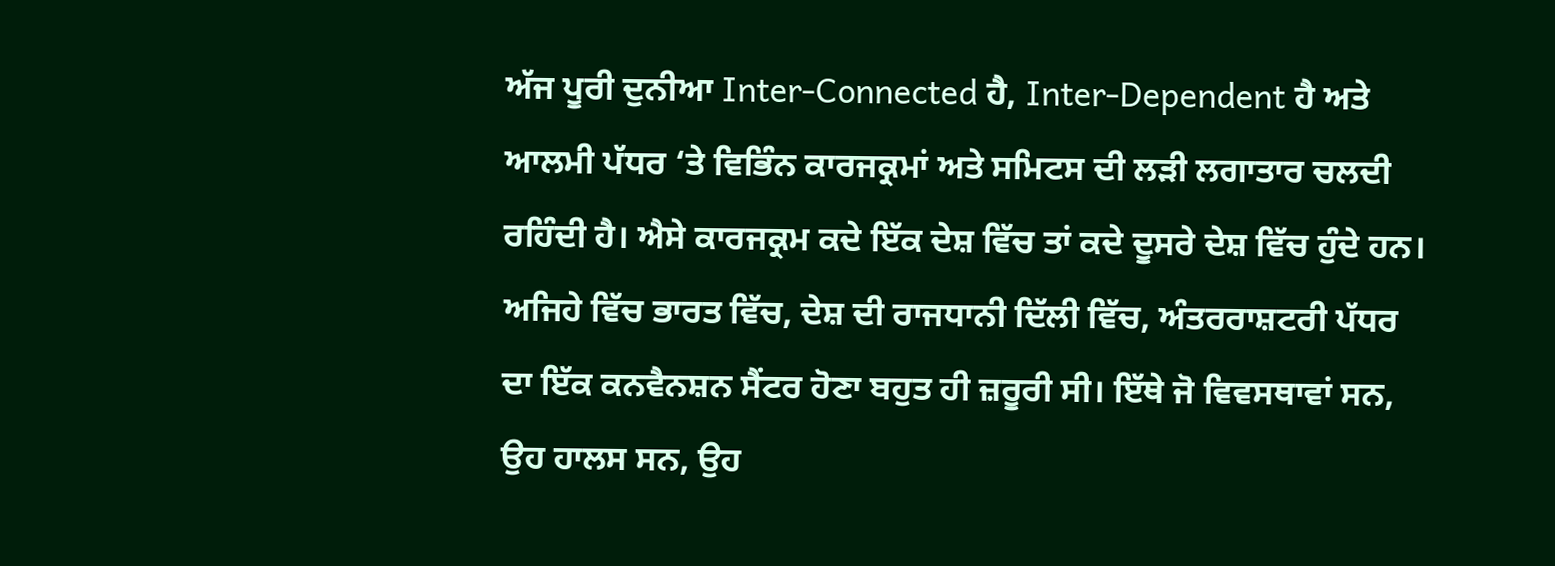ਅੱਜ ਪੂਰੀ ਦੁਨੀਆ Inter-Connected ਹੈ, Inter-Dependent ਹੈ ਅਤੇ ਆਲਮੀ ਪੱਧਰ ‘ਤੇ ਵਿਭਿੰਨ ਕਾਰਜਕ੍ਰਮਾਂ ਅਤੇ ਸਮਿਟਸ ਦੀ ਲੜੀ ਲਗਾਤਾਰ ਚਲਦੀ ਰਹਿੰਦੀ ਹੈ। ਐਸੇ ਕਾਰਜਕ੍ਰਮ ਕਦੇ ਇੱਕ ਦੇਸ਼ ਵਿੱਚ ਤਾਂ ਕਦੇ ਦੂਸਰੇ ਦੇਸ਼ ਵਿੱਚ ਹੁੰਦੇ ਹਨ। ਅਜਿਹੇ ਵਿੱਚ ਭਾਰਤ ਵਿੱਚ, ਦੇਸ਼ ਦੀ ਰਾਜਧਾਨੀ ਦਿੱਲੀ ਵਿੱਚ, ਅੰਤਰਰਾਸ਼ਟਰੀ ਪੱਧਰ ਦਾ ਇੱਕ ਕਨਵੈਨਸ਼ਨ ਸੈਂਟਰ ਹੋਣਾ ਬਹੁਤ ਹੀ ਜ਼ਰੂਰੀ ਸੀ। ਇੱਥੇ ਜੋ ਵਿਵਸਥਾਵਾਂ ਸਨ, ਉਹ ਹਾਲਸ ਸਨ, ਉਹ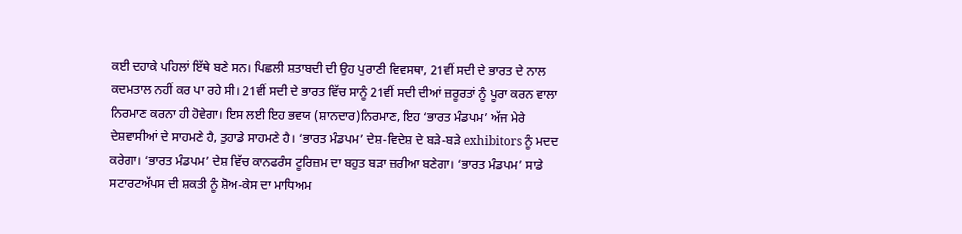ਕਈ ਦਹਾਕੇ ਪਹਿਲਾਂ ਇੱਥੇ ਬਣੇ ਸਨ। ਪਿਛਲੀ ਸ਼ਤਾਬਦੀ ਦੀ ਉਹ ਪੁਰਾਣੀ ਵਿਵਸਥਾ, 21ਵੀਂ ਸਦੀ ਦੇ ਭਾਰਤ ਦੇ ਨਾਲ ਕਦਮਤਾਲ ਨਹੀਂ ਕਰ ਪਾ ਰਹੇ ਸੀ। 21ਵੀਂ ਸਦੀ ਦੇ ਭਾਰਤ ਵਿੱਚ ਸਾਨੂੰ 21ਵੀਂ ਸਦੀ ਦੀਆਂ ਜ਼ਰੂਰਤਾਂ ਨੂੰ ਪੂਰਾ ਕਰਨ ਵਾਲਾ ਨਿਰਮਾਣ ਕਰਨਾ ਹੀ ਹੋਵੇਗਾ। ਇਸ ਲਈ ਇਹ ਭਵਯ (ਸ਼ਾਨਦਾਰ)ਨਿਰਮਾਣ, ਇਹ ‘ਭਾਰਤ ਮੰਡਪਮ’ ਅੱਜ ਮੇਰੇ ਦੇਸ਼ਵਾਸੀਆਂ ਦੇ ਸਾਹਮਣੇ ਹੈ, ਤੁਹਾਡੇ ਸਾਹਮਣੇ ਹੈ। ‘ਭਾਰਤ ਮੰਡਪਮ’ ਦੇਸ਼-ਵਿਦੇਸ਼ ਦੇ ਬੜੇ-ਬੜੇ exhibitors ਨੂੰ ਮਦਦ ਕਰੇਗਾ। ‘ਭਾਰਤ ਮੰਡਪਮ’ ਦੇਸ਼ ਵਿੱਚ ਕਾਨਫਰੰਸ ਟੂਰਿਜ਼ਮ ਦਾ ਬਹੁਤ ਬੜਾ ਜ਼ਰੀਆ ਬਣੇਗਾ। ‘ਭਾਰਤ ਮੰਡਪਮ’ ਸਾਡੇ ਸਟਾਰਟਅੱਪਸ ਦੀ ਸ਼ਕਤੀ ਨੂੰ ਸ਼ੋਅ-ਕੇਸ ਦਾ ਮਾਧਿਅਮ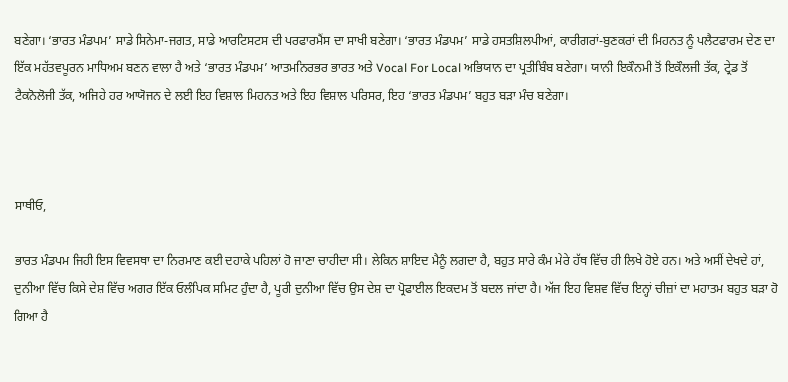ਬਣੇਗਾ। ‘ਭਾਰਤ ਮੰਡਪਮ’ ਸਾਡੇ ਸਿਨੇਮਾ-ਜਗਤ, ਸਾਡੇ ਆਰਟਿਸਟਸ ਦੀ ਪਰਫਾਰਮੈਂਸ ਦਾ ਸਾਖੀ ਬਣੇਗਾ। ‘ਭਾਰਤ ਮੰਡਪਮ’ ਸਾਡੇ ਹਸਤਸ਼ਿਲਪੀਆਂ, ਕਾਰੀਗਰਾਂ-ਬੁਣਕਰਾਂ ਦੀ ਮਿਹਨਤ ਨੂੰ ਪਲੈਟਫਾਰਮ ਦੇਣ ਦਾ ਇੱਕ ਮਹੱਤਵਪੂਰਨ ਮਾਧਿਅਮ ਬਣਨ ਵਾਲਾ ਹੈ ਅਤੇ ‘ਭਾਰਤ ਮੰਡਪਮ’ ਆਤਮਨਿਰਭਰ ਭਾਰਤ ਅਤੇ Vocal For Local ਅਭਿਯਾਨ ਦਾ ਪ੍ਰਤੀਬਿੰਬ ਬਣੇਗਾ। ਯਾਨੀ ਇਕੌਨਮੀ ਤੋਂ ਇਕੌਲਜੀ ਤੱਕ, ਟ੍ਰੇਡ ਤੋਂ ਟੈਕਨੋਲੋਜੀ ਤੱਕ, ਅਜਿਹੇ ਹਰ ਆਯੋਜਨ ਦੇ ਲਈ ਇਹ ਵਿਸ਼ਾਲ ਮਿਹਨਤ ਅਤੇ ਇਹ ਵਿਸ਼ਾਲ ਪਰਿਸਰ, ਇਹ ‘ਭਾਰਤ ਮੰਡਪਮ’ ਬਹੁਤ ਬੜਾ ਮੰਚ ਬਣੇਗਾ।



ਸਾਥੀਓ,

ਭਾਰਤ ਮੰਡਪਮ ਜਿਹੀ ਇਸ ਵਿਵਸਥਾ ਦਾ ਨਿਰਮਾਣ ਕਈ ਦਹਾਕੇ ਪਹਿਲਾਂ ਹੋ ਜਾਣਾ ਚਾਹੀਦਾ ਸੀ। ਲੇਕਿਨ ਸ਼ਾਇਦ ਮੈਨੂੰ ਲਗਦਾ ਹੈ, ਬਹੁਤ ਸਾਰੇ ਕੰਮ ਮੇਰੇ ਹੱਥ ਵਿੱਚ ਹੀ ਲਿਖੇ ਹੋਏ ਹਨ। ਅਤੇ ਅਸੀਂ ਦੇਖਦੇ ਹਾਂ, ਦੁਨੀਆ ਵਿੱਚ ਕਿਸੇ ਦੇਸ਼ ਵਿੱਚ ਅਗਰ ਇੱਕ ਓਲੰਪਿਕ ਸਮਿਟ ਹੁੰਦਾ ਹੈ, ਪੂਰੀ ਦੁਨੀਆ ਵਿੱਚ ਉਸ ਦੇਸ਼ ਦਾ ਪ੍ਰੋਫਾਈਲ ਇਕਦਮ ਤੋਂ ਬਦਲ ਜਾਂਦਾ ਹੈ। ਅੱਜ ਇਹ ਵਿਸ਼ਵ ਵਿੱਚ ਇਨ੍ਹਾਂ ਚੀਜ਼ਾਂ ਦਾ ਮਹਾਤਮ ਬਹੁਤ ਬੜਾ ਹੋ ਗਿਆ ਹੈ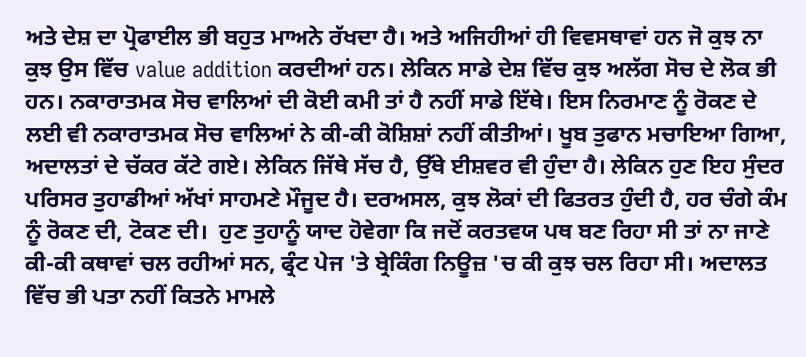ਅਤੇ ਦੇਸ਼ ਦਾ ਪ੍ਰੋਫਾਈਲ ਭੀ ਬਹੁਤ ਮਾਅਨੇ ਰੱਖਦਾ ਹੈ। ਅਤੇ ਅਜਿਹੀਆਂ ਹੀ ਵਿਵਸਥਾਵਾਂ ਹਨ ਜੋ ਕੁਝ ਨਾ ਕੁਝ ਉਸ ਵਿੱਚ value addition ਕਰਦੀਆਂ ਹਨ। ਲੇਕਿਨ ਸਾਡੇ ਦੇਸ਼ ਵਿੱਚ ਕੁਝ ਅਲੱਗ ਸੋਚ ਦੇ ਲੋਕ ਭੀ ਹਨ। ਨਕਾਰਾਤਮਕ ਸੋਚ ਵਾਲਿਆਂ ਦੀ ਕੋਈ ਕਮੀ ਤਾਂ ਹੈ ਨਹੀਂ ਸਾਡੇ ਇੱਥੇ। ਇਸ ਨਿਰਮਾਣ ਨੂੰ ਰੋਕਣ ਦੇ ਲਈ ਵੀ ਨਕਾਰਾਤਮਕ ਸੋਚ ਵਾਲਿਆਂ ਨੇ ਕੀ-ਕੀ ਕੋਸ਼ਿਸ਼ਾਂ ਨਹੀਂ ਕੀਤੀਆਂ। ਖੂਬ ਤੁਫਾਨ ਮਚਾਇਆ ਗਿਆ, ਅਦਾਲਤਾਂ ਦੇ ਚੱਕਰ ਕੱਟੇ ਗਏ। ਲੇਕਿਨ ਜਿੱਥੇ ਸੱਚ ਹੈ, ਉੱਥੇ ਈਸ਼ਵਰ ਵੀ ਹੁੰਦਾ ਹੈ। ਲੇਕਿਨ ਹੁਣ ਇਹ ਸੁੰਦਰ ਪਰਿਸਰ ਤੁਹਾਡੀਆਂ ਅੱਖਾਂ ਸਾਹਮਣੇ ਮੌਜੂਦ ਹੈ। ਦਰਅਸਲ, ਕੁਝ ਲੋਕਾਂ ਦੀ ਫਿਤਰਤ ਹੁੰਦੀ ਹੈ, ਹਰ ਚੰਗੇ ਕੰਮ ਨੂੰ ਰੋਕਣ ਦੀ, ਟੋਕਣ ਦੀ।  ਹੁਣ ਤੁਹਾਨੂੰ ਯਾਦ ਹੋਵੇਗਾ ਕਿ ਜਦੋਂ ਕਰਤਵਯ ਪਥ ਬਣ ਰਿਹਾ ਸੀ ਤਾਂ ਨਾ ਜਾਣੇ ਕੀ-ਕੀ ਕਥਾਵਾਂ ਚਲ ਰਹੀਆਂ ਸਨ, ਫ੍ਰੰਟ ਪੇਜ 'ਤੇ ਬ੍ਰੇਕਿੰਗ ਨਿਊਜ਼ 'ਚ ਕੀ ਕੁਝ ਚਲ ਰਿਹਾ ਸੀ। ਅਦਾਲਤ ਵਿੱਚ ਭੀ ਪਤਾ ਨਹੀਂ ਕਿਤਨੇ ਮਾਮਲੇ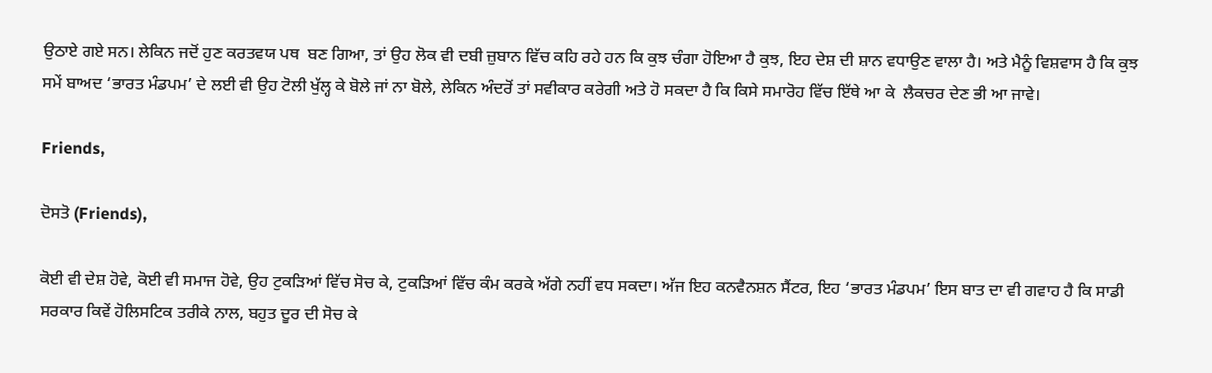ਉਠਾਏ ਗਏ ਸਨ। ਲੇਕਿਨ ਜਦੋਂ ਹੁਣ ਕਰਤਵਯ ਪਥ  ਬਣ ਗਿਆ, ਤਾਂ ਉਹ ਲੋਕ ਵੀ ਦਬੀ ਜ਼ੁਬਾਨ ਵਿੱਚ ਕਹਿ ਰਹੇ ਹਨ ਕਿ ਕੁਝ ਚੰਗਾ ਹੋਇਆ ਹੈ ਕੁਝ, ਇਹ ਦੇਸ਼ ਦੀ ਸ਼ਾਨ ਵਧਾਉਣ ਵਾਲਾ ਹੈ। ਅਤੇ ਮੈਨੂੰ ਵਿਸ਼ਵਾਸ ਹੈ ਕਿ ਕੁਝ ਸਮੇਂ ਬਾਅਦ ‘ਭਾਰਤ ਮੰਡਪਮ’ ਦੇ ਲਈ ਵੀ ਉਹ ਟੋਲੀ ਖੁੱਲ੍ਹ ਕੇ ਬੋਲੇ ਜਾਂ ਨਾ ਬੋਲੇ, ਲੇਕਿਨ ਅੰਦਰੋਂ ਤਾਂ ਸਵੀਕਾਰ ਕਰੇਗੀ ਅਤੇ ਹੋ ਸਕਦਾ ਹੈ ਕਿ ਕਿਸੇ ਸਮਾਰੋਹ ਵਿੱਚ ਇੱਥੇ ਆ ਕੇ  ਲੈਕਚਰ ਦੇਣ ਭੀ ਆ ਜਾਵੇ।

Friends,

ਦੋਸਤੋ (Friends),

ਕੋਈ ਵੀ ਦੇਸ਼ ਹੋਵੇ, ਕੋਈ ਵੀ ਸਮਾਜ ਹੋਵੇ, ਉਹ ਟੁਕੜਿਆਂ ਵਿੱਚ ਸੋਚ ਕੇ, ਟੁਕੜਿਆਂ ਵਿੱਚ ਕੰਮ ਕਰਕੇ ਅੱਗੇ ਨਹੀਂ ਵਧ ਸਕਦਾ। ਅੱਜ ਇਹ ਕਨਵੈਨਸ਼ਨ ਸੈਂਟਰ, ਇਹ ‘ਭਾਰਤ ਮੰਡਪਮ’ ਇਸ ਬਾਤ ਦਾ ਵੀ ਗਵਾਹ ਹੈ ਕਿ ਸਾਡੀ ਸਰਕਾਰ ਕਿਵੇਂ ਹੋਲਿਸਟਿਕ ਤਰੀਕੇ ਨਾਲ, ਬਹੁਤ ਦੂਰ ਦੀ ਸੋਚ ਕੇ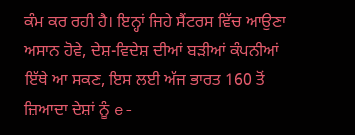ਕੰਮ ਕਰ ਰਹੀ ਹੈ। ਇਨ੍ਹਾਂ ਜਿਹੇ ਸੈਂਟਰਸ ਵਿੱਚ ਆਉਣਾ ਅਸਾਨ ਹੋਵੇ, ਦੇਸ਼-ਵਿਦੇਸ਼ ਦੀਆਂ ਬੜੀਆਂ ਕੰਪਨੀਆਂ ਇੱਥੇ ਆ ਸਕਣ, ਇਸ ਲਈ ਅੱਜ ਭਾਰਤ 160 ਤੋਂ ਜ਼ਿਆਦਾ ਦੇਸ਼ਾਂ ਨੂੰ e-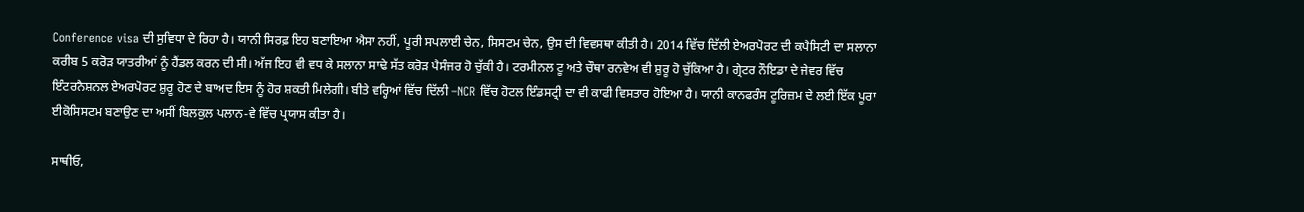Conference visa ਦੀ ਸੁਵਿਧਾ ਦੇ ਰਿਹਾ ਹੈ। ਯਾਨੀ ਸਿਰਫ਼ ਇਹ ਬਣਾਇਆ ਐਸਾ ਨਹੀਂ, ਪੂਰੀ ਸਪਲਾਈ ਚੇਨ, ਸਿਸਟਮ ਚੇਨ, ਉਸ ਦੀ ਵਿਵਸਥਾ ਕੀਤੀ ਹੈ। 2014 ਵਿੱਚ ਦਿੱਲੀ ਏਅਰਪੋਰਟ ਦੀ ਕਪੈਸਿਟੀ ਦਾ ਸਲਾਨਾ ਕਰੀਬ 5 ਕਰੋੜ ਯਾਤਰੀਆਂ ਨੂੰ ਹੈਂਡਲ ਕਰਨ ਦੀ ਸੀ। ਅੱਜ ਇਹ ਵੀ ਵਧ ਕੇ ਸਲਾਨਾ ਸਾਢੇ ਸੱਤ ਕਰੋੜ ਪੈਸੰਜਰ ਹੋ ਚੁੱਕੀ ਹੈ। ਟਰਮੀਨਲ ਟੂ ਅਤੇ ਚੌਥਾ ਰਨਵੇਅ ਵੀ ਸ਼ੁਰੂ ਹੋ ਚੁੱਕਿਆ ਹੈ। ਗ੍ਰੇਟਰ ਨੌਇਡਾ ਦੇ ਜੇਵਰ ਵਿੱਚ ਇੰਟਰਨੈਸ਼ਨਲ ਏਅਰਪੋਰਟ ਸ਼ੁਰੂ ਹੋਣ ਦੇ ਬਾਅਦ ਇਸ ਨੂੰ ਹੋਰ ਸ਼ਕਤੀ ਮਿਲੇਗੀ। ਬੀਤੇ ਵਰ੍ਹਿਆਂ ਵਿੱਚ ਦਿੱਲੀ –NCR ਵਿੱਚ ਹੋਟਲ ਇੰਡਸਟ੍ਰੀ ਦਾ ਵੀ ਕਾਫੀ ਵਿਸਤਾਰ ਹੋਇਆ ਹੈ। ਯਾਨੀ ਕਾਨਫਰੰਸ ਟੂਰਿਜ਼ਮ ਦੇ ਲਈ ਇੱਕ ਪੂਰਾ ਈਕੋਸਿਸਟਮ ਬਣਾਉਣ ਦਾ ਅਸੀਂ ਬਿਲਕੁਲ ਪਲਾਨ-ਵੇ ਵਿੱਚ ਪ੍ਰਯਾਸ ਕੀਤਾ ਹੈ।

ਸਾਥੀਓ,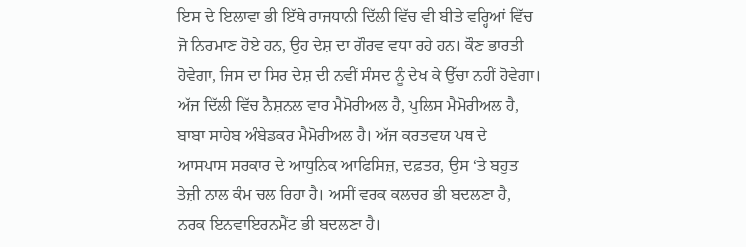ਇਸ ਦੇ ਇਲਾਵਾ ਭੀ ਇੱਥੇ ਰਾਜਧਾਨੀ ਦਿੱਲੀ ਵਿੱਚ ਵੀ ਬੀਤੇ ਵਰ੍ਹਿਆਂ ਵਿੱਚ ਜੋ ਨਿਰਮਾਣ ਹੋਏ ਹਨ, ਉਹ ਦੇਸ਼ ਦਾ ਗੌਰਵ ਵਧਾ ਰਹੇ ਹਨ। ਕੌਣ ਭਾਰਤੀ ਹੋਵੇਗਾ, ਜਿਸ ਦਾ ਸਿਰ ਦੇਸ਼ ਦੀ ਨਵੀਂ ਸੰਸਦ ਨੂੰ ਦੇਖ ਕੇ ਉੱਚਾ ਨਹੀਂ ਹੋਵੇਗਾ। ਅੱਜ ਦਿੱਲੀ ਵਿੱਚ ਨੈਸ਼ਨਲ ਵਾਰ ਮੈਮੋਰੀਅਲ ਹੈ, ਪੁਲਿਸ ਮੈਮੋਰੀਅਲ ਹੈ, ਬਾਬਾ ਸਾਹੇਬ ਅੰਬੇਡਕਰ ਮੈਮੋਰੀਅਲ ਹੈ। ਅੱਜ ਕਰਤਵਯ ਪਥ ਦੇ ਆਸਪਾਸ ਸਰਕਾਰ ਦੇ ਆਧੁਨਿਕ ਆਫਿਸਿਜ਼, ਦਫ਼ਤਰ, ਉਸ ‘ਤੇ ਬਹੁਤ ਤੇਜ਼ੀ ਨਾਲ ਕੰਮ ਚਲ ਰਿਹਾ ਹੈ। ਅਸੀਂ ਵਰਕ ਕਲਚਰ ਭੀ ਬਦਲਣਾ ਹੈ, ਨਰਕ ਇਨਵਾਇਰਨਮੈਂਟ ਭੀ ਬਦਲਣਾ ਹੈ।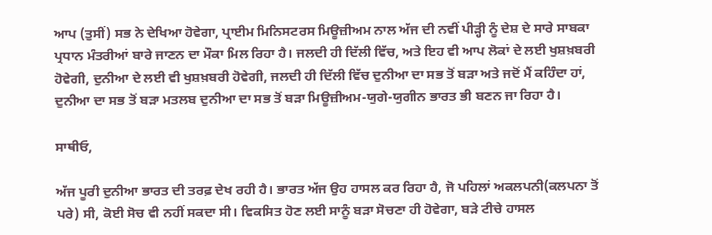ਆਪ (ਤੁਸੀਂ) ਸਭ ਨੇ ਦੇਖਿਆ ਹੋਵੇਗਾ, ਪ੍ਰਾਈਮ ਮਿਨਿਸਟਰਸ ਮਿਊਜ਼ੀਅਮ ਨਾਲ ਅੱਜ ਦੀ ਨਵੀਂ ਪੀੜ੍ਹੀ ਨੂੰ ਦੇਸ਼ ਦੇ ਸਾਰੇ ਸਾਬਕਾ ਪ੍ਰਧਾਨ ਮੰਤਰੀਆਂ ਬਾਰੇ ਜਾਣਨ ਦਾ ਮੌਕਾ ਮਿਲ ਰਿਹਾ ਹੈ। ਜਲਦੀ ਹੀ ਦਿੱਲੀ ਵਿੱਚ, ਅਤੇ ਇਹ ਵੀ ਆਪ ਲੋਕਾਂ ਦੇ ਲਈ ਖੁਸ਼ਖ਼ਬਰੀ ਹੋਵੇਗੀ, ਦੁਨੀਆ ਦੇ ਲਈ ਵੀ ਖੁਸ਼ਖ਼ਬਰੀ ਹੋਵੇਗੀ, ਜਲਦੀ ਹੀ ਦਿੱਲੀ ਵਿੱਚ ਦੁਨੀਆ ਦਾ ਸਭ ਤੋਂ ਬੜਾ ਅਤੇ ਜਦੋਂ ਮੈਂ ਕਹਿੰਦਾ ਹਾਂ, ਦੁਨੀਆ ਦਾ ਸਭ ਤੋਂ ਬੜਾ ਮਤਲਬ ਦੁਨੀਆ ਦਾ ਸਭ ਤੋਂ ਬੜਾ ਮਿਊਜ਼ੀਅਮ-ਯੁਗੇ-ਯੁਗੀਨ ਭਾਰਤ ਭੀ ਬਣਨ ਜਾ ਰਿਹਾ ਹੈ।

ਸਾਥੀਓ,

ਅੱਜ ਪੂਰੀ ਦੁਨੀਆ ਭਾਰਤ ਦੀ ਤਰਫ਼ ਦੇਖ ਰਹੀ ਹੈ। ਭਾਰਤ ਅੱਜ ਉਹ ਹਾਸਲ ਕਰ ਰਿਹਾ ਹੈ, ਜੋ ਪਹਿਲਾਂ ਅਕਲਪਨੀ(ਕਲਪਨਾ ਤੋਂ ਪਰੇ) ਸੀ, ਕੋਈ ਸੋਚ ਵੀ ਨਹੀਂ ਸਕਦਾ ਸੀ। ਵਿਕਸਿਤ ਹੋਣ ਲਈ ਸਾਨੂੰ ਬੜਾ ਸੋਚਣਾ ਹੀ ਹੋਵੇਗਾ, ਬੜੇ ਟੀਚੇ ਹਾਸਲ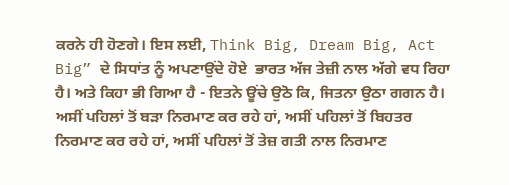ਕਰਨੇ ਹੀ ਹੋਣਗੇ। ਇਸ ਲਈ, Think Big, Dream Big, Act Big” ਦੇ ਸਿਧਾਂਤ ਨੂੰ ਅਪਣਾਉਂਦੇ ਹੋਏ  ਭਾਰਤ ਅੱਜ ਤੇਜ਼ੀ ਨਾਲ ਅੱਗੇ ਵਧ ਰਿਹਾ ਹੈ। ਅਤੇ ਕਿਹਾ ਭੀ ਗਿਆ ਹੈ - ਇਤਨੇ ਊਂਚੇ ਉਠੋ ਕਿ, ਜਿਤਨਾ ਉਠਾ ਗਗਨ ਹੈ। ਅਸੀਂ ਪਹਿਲਾਂ ਤੋਂ ਬੜਾ ਨਿਰਮਾਣ ਕਰ ਰਹੇ ਹਾਂ, ਅਸੀਂ ਪਹਿਲਾਂ ਤੋਂ ਬਿਹਤਰ ਨਿਰਮਾਣ ਕਰ ਰਹੇ ਹਾਂ, ਅਸੀਂ ਪਹਿਲਾਂ ਤੋਂ ਤੇਜ਼ ਗਤੀ ਨਾਲ ਨਿਰਮਾਣ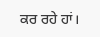ਕਰ ਰਹੇ ਹਾਂ।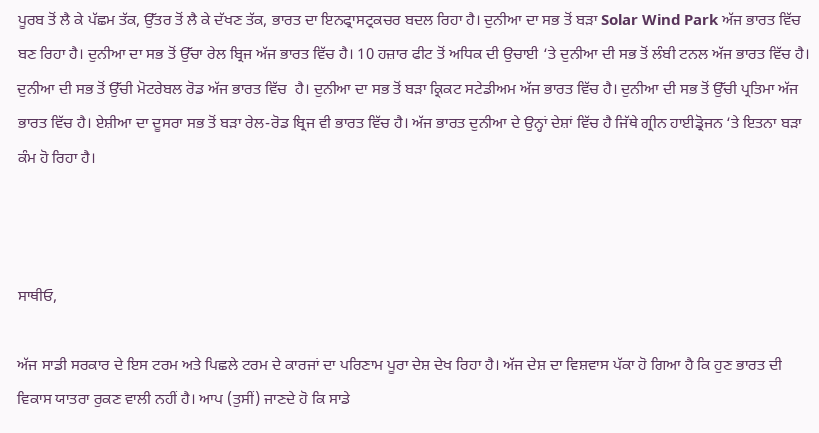ਪੂਰਬ ਤੋਂ ਲੈ ਕੇ ਪੱਛਮ ਤੱਕ, ਉੱਤਰ ਤੋਂ ਲੈ ਕੇ ਦੱਖਣ ਤੱਕ, ਭਾਰਤ ਦਾ ਇਨਫ੍ਰਾਸਟ੍ਰਕਚਰ ਬਦਲ ਰਿਹਾ ਹੈ। ਦੁਨੀਆ ਦਾ ਸਭ ਤੋਂ ਬੜਾ Solar Wind Park ਅੱਜ ਭਾਰਤ ਵਿੱਚ ਬਣ ਰਿਹਾ ਹੈ। ਦੁਨੀਆ ਦਾ ਸਭ ਤੋਂ ਉੱਚਾ ਰੇਲ ਬ੍ਰਿਜ ਅੱਜ ਭਾਰਤ ਵਿੱਚ ਹੈ। 10 ਹਜ਼ਾਰ ਫੀਟ ਤੋਂ ਅਧਿਕ ਦੀ ਉਚਾਈ ‘ਤੇ ਦੁਨੀਆ ਦੀ ਸਭ ਤੋਂ ਲੰਬੀ ਟਨਲ ਅੱਜ ਭਾਰਤ ਵਿੱਚ ਹੈ। ਦੁਨੀਆ ਦੀ ਸਭ ਤੋਂ ਉੱਚੀ ਮੋਟਰੇਬਲ ਰੋਡ ਅੱਜ ਭਾਰਤ ਵਿੱਚ  ਹੈ। ਦੁਨੀਆ ਦਾ ਸਭ ਤੋਂ ਬੜਾ ਕ੍ਰਿਕਟ ਸਟੇਡੀਅਮ ਅੱਜ ਭਾਰਤ ਵਿੱਚ ਹੈ। ਦੁਨੀਆ ਦੀ ਸਭ ਤੋਂ ਉੱਚੀ ਪ੍ਰਤਿਮਾ ਅੱਜ ਭਾਰਤ ਵਿੱਚ ਹੈ। ਏਸ਼ੀਆ ਦਾ ਦੂਸਰਾ ਸਭ ਤੋਂ ਬੜਾ ਰੇਲ-ਰੋਡ ਬ੍ਰਿਜ ਵੀ ਭਾਰਤ ਵਿੱਚ ਹੈ। ਅੱਜ ਭਾਰਤ ਦੁਨੀਆ ਦੇ ਉਨ੍ਹਾਂ ਦੇਸ਼ਾਂ ਵਿੱਚ ਹੈ ਜਿੱਥੇ ਗ੍ਰੀਨ ਹਾਈਡ੍ਰੋਜਨ ‘ਤੇ ਇਤਨਾ ਬੜਾ ਕੰਮ ਹੋ ਰਿਹਾ ਹੈ।



ਸਾਥੀਓ,

ਅੱਜ ਸਾਡੀ ਸਰਕਾਰ ਦੇ ਇਸ ਟਰਮ ਅਤੇ ਪਿਛਲੇ ਟਰਮ ਦੇ ਕਾਰਜਾਂ ਦਾ ਪਰਿਣਾਮ ਪੂਰਾ ਦੇਸ਼ ਦੇਖ ਰਿਹਾ ਹੈ। ਅੱਜ ਦੇਸ਼ ਦਾ ਵਿਸ਼ਵਾਸ ਪੱਕਾ ਹੋ ਗਿਆ ਹੈ ਕਿ ਹੁਣ ਭਾਰਤ ਦੀ ਵਿਕਾਸ ਯਾਤਰਾ ਰੁਕਣ ਵਾਲੀ ਨਹੀਂ ਹੈ। ਆਪ (ਤੁਸੀਂ) ਜਾਣਦੇ ਹੋ ਕਿ ਸਾਡੇ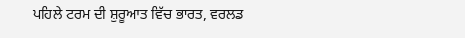ਪਹਿਲੇ ਟਰਮ ਦੀ ਸ਼ੁਰੂਆਤ ਵਿੱਚ ਭਾਰਤ, ਵਰਲਡ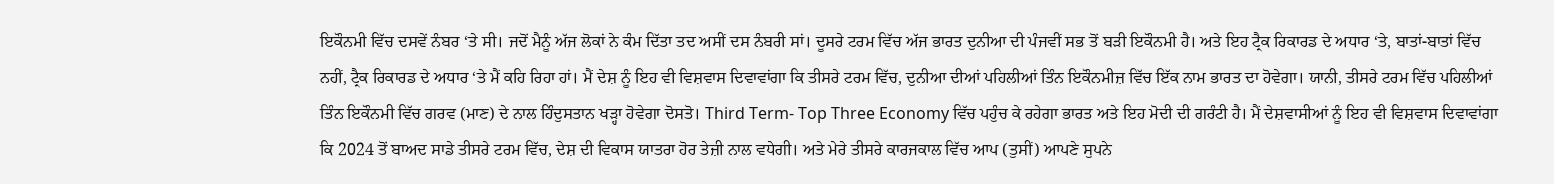ਇਕੌਨਮੀ ਵਿੱਚ ਦਸਵੇਂ ਨੰਬਰ ‘ਤੇ ਸੀ। ਜਦੋਂ ਮੈਨੂੰ ਅੱਜ ਲੋਕਾਂ ਨੇ ਕੰਮ ਦਿੱਤਾ ਤਦ ਅਸੀਂ ਦਸ ਨੰਬਰੀ ਸਾਂ। ਦੂਸਰੇ ਟਰਮ ਵਿੱਚ ਅੱਜ ਭਾਰਤ ਦੁਨੀਆ ਦੀ ਪੰਜਵੀਂ ਸਭ ਤੋਂ ਬੜੀ ਇਕੌਨਮੀ ਹੈ। ਅਤੇ ਇਹ ਟ੍ਰੈਕ ਰਿਕਾਰਡ ਦੇ ਅਧਾਰ ‘ਤੇ, ਬਾਤਾਂ-ਬਾਤਾਂ ਵਿੱਚ ਨਹੀਂ, ਟ੍ਰੈਕ ਰਿਕਾਰਡ ਦੇ ਅਧਾਰ ‘ਤੇ ਮੈਂ ਕਹਿ ਰਿਹਾ ਹਾਂ। ਮੈਂ ਦੇਸ਼ ਨੂੰ ਇਹ ਵੀ ਵਿਸ਼ਵਾਸ ਦਿਵਾਵਾਂਗਾ ਕਿ ਤੀਸਰੇ ਟਰਮ ਵਿੱਚ, ਦੁਨੀਆ ਦੀਆਂ ਪਹਿਲੀਆਂ ਤਿੰਨ ਇਕੌਨਮੀਜ਼ ਵਿੱਚ ਇੱਕ ਨਾਮ ਭਾਰਤ ਦਾ ਹੋਵੇਗਾ। ਯਾਨੀ, ਤੀਸਰੇ ਟਰਮ ਵਿੱਚ ਪਹਿਲੀਆਂ ਤਿੰਨ ਇਕੌਨਮੀ ਵਿੱਚ ਗਰਵ (ਮਾਣ) ਦੇ ਨਾਲ ਹਿੰਦੁਸਤਾਨ ਖੜ੍ਹਾ ਹੋਵੇਗਾ ਦੋਸਤੋ। Third Term- Top Three Economy ਵਿੱਚ ਪਹੁੰਚ ਕੇ ਰਹੇਗਾ ਭਾਰਤ ਅਤੇ ਇਹ ਮੋਦੀ ਦੀ ਗਰੰਟੀ ਹੈ। ਮੈਂ ਦੇਸ਼ਵਾਸੀਆਂ ਨੂੰ ਇਹ ਵੀ ਵਿਸ਼ਵਾਸ ਦਿਵਾਵਾਂਗਾ ਕਿ 2024 ਤੋਂ ਬਾਅਦ ਸਾਡੇ ਤੀਸਰੇ ਟਰਮ ਵਿੱਚ, ਦੇਸ਼ ਦੀ ਵਿਕਾਸ ਯਾਤਰਾ ਹੋਰ ਤੇਜ਼ੀ ਨਾਲ ਵਧੇਗੀ। ਅਤੇ ਮੇਰੇ ਤੀਸਰੇ ਕਾਰਜਕਾਲ ਵਿੱਚ ਆਪ (ਤੁਸੀਂ) ਆਪਣੇ ਸੁਪਨੇ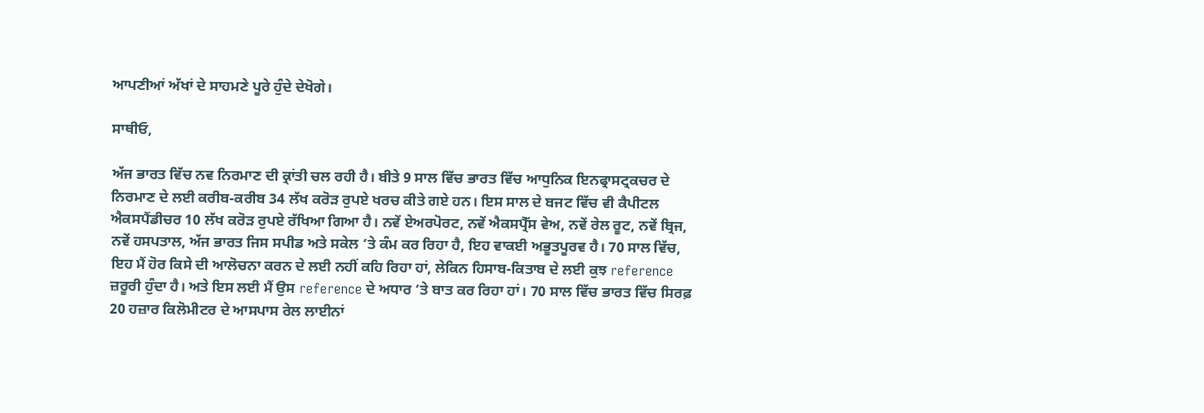ਆਪਣੀਆਂ ਅੱਖਾਂ ਦੇ ਸਾਹਮਣੇ ਪੂਰੇ ਹੁੰਦੇ ਦੇਖੋਗੇ।

ਸਾਥੀਓ,

ਅੱਜ ਭਾਰਤ ਵਿੱਚ ਨਵ ਨਿਰਮਾਣ ਦੀ ਕ੍ਰਾਂਤੀ ਚਲ ਰਹੀ ਹੈ। ਬੀਤੇ 9 ਸਾਲ ਵਿੱਚ ਭਾਰਤ ਵਿੱਚ ਆਧੁਨਿਕ ਇਨਫ੍ਰਾਸਟ੍ਰਕਚਰ ਦੇ ਨਿਰਮਾਣ ਦੇ ਲਈ ਕਰੀਬ-ਕਰੀਬ 34 ਲੱਖ ਕਰੋੜ ਰੁਪਏ ਖਰਚ ਕੀਤੇ ਗਏ ਹਨ। ਇਸ ਸਾਲ ਦੇ ਬਜਟ ਵਿੱਚ ਵੀ ਕੈਪੀਟਲ ਐਕਸਪੈਂਡੀਚਰ 10 ਲੱਖ ਕਰੋੜ ਰੁਪਏ ਰੱਖਿਆ ਗਿਆ ਹੈ। ਨਵੇਂ ਏਅਰਪੋਰਟ, ਨਵੇਂ ਐਕਸਪ੍ਰੈੱਸ ਵੇਅ, ਨਵੇਂ ਰੇਲ ਰੂਟ, ਨਵੇਂ ਬ੍ਰਿਜ, ਨਵੇਂ ਹਸਪਤਾਲ, ਅੱਜ ਭਾਰਤ ਜਿਸ ਸਪੀਡ ਅਤੇ ਸਕੇਲ ‘ਤੇ ਕੰਮ ਕਰ ਰਿਹਾ ਹੈ, ਇਹ ਵਾਕਈ ਅਭੂਤਪੂਰਵ ਹੈ। 70 ਸਾਲ ਵਿੱਚ, ਇਹ ਮੈਂ ਹੋਰ ਕਿਸੇ ਦੀ ਆਲੋਚਨਾ ਕਰਨ ਦੇ ਲਈ ਨਹੀਂ ਕਹਿ ਰਿਹਾ ਹਾਂ, ਲੇਕਿਨ ਹਿਸਾਬ-ਕਿਤਾਬ ਦੇ ਲਈ ਕੁਝ reference ਜ਼ਰੂਰੀ ਹੁੰਦਾ ਹੈ। ਅਤੇ ਇਸ ਲਈ ਮੈਂ ਉਸ reference ਦੇ ਅਧਾਰ ‘ਤੇ ਬਾਤ ਕਰ ਰਿਹਾ ਹਾਂ। 70 ਸਾਲ ਵਿੱਚ ਭਾਰਤ ਵਿੱਚ ਸਿਰਫ਼ 20 ਹਜ਼ਾਰ ਕਿਲੋਮੀਟਰ ਦੇ ਆਸਪਾਸ ਰੇਲ ਲਾਈਨਾਂ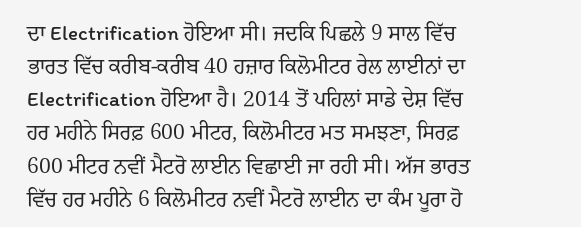ਦਾ Electrification ਹੋਇਆ ਸੀ। ਜਦਕਿ ਪਿਛਲੇ 9 ਸਾਲ ਵਿੱਚ ਭਾਰਤ ਵਿੱਚ ਕਰੀਬ-ਕਰੀਬ 40 ਹਜ਼ਾਰ ਕਿਲੋਮੀਟਰ ਰੇਲ ਲਾਈਨਾਂ ਦਾ Electrification ਹੋਇਆ ਹੈ। 2014 ਤੋਂ ਪਹਿਲਾਂ ਸਾਡੇ ਦੇਸ਼ ਵਿੱਚ ਹਰ ਮਹੀਨੇ ਸਿਰਫ਼ 600 ਮੀਟਰ, ਕਿਲੋਮੀਟਰ ਮਤ ਸਮਝਣਾ, ਸਿਰਫ਼ 600 ਮੀਟਰ ਨਵੀਂ ਮੈਟਰੋ ਲਾਈਨ ਵਿਛਾਈ ਜਾ ਰਹੀ ਸੀ। ਅੱਜ ਭਾਰਤ ਵਿੱਚ ਹਰ ਮਹੀਨੇ 6 ਕਿਲੋਮੀਟਰ ਨਵੀਂ ਮੈਟਰੋ ਲਾਈਨ ਦਾ ਕੰਮ ਪੂਰਾ ਹੋ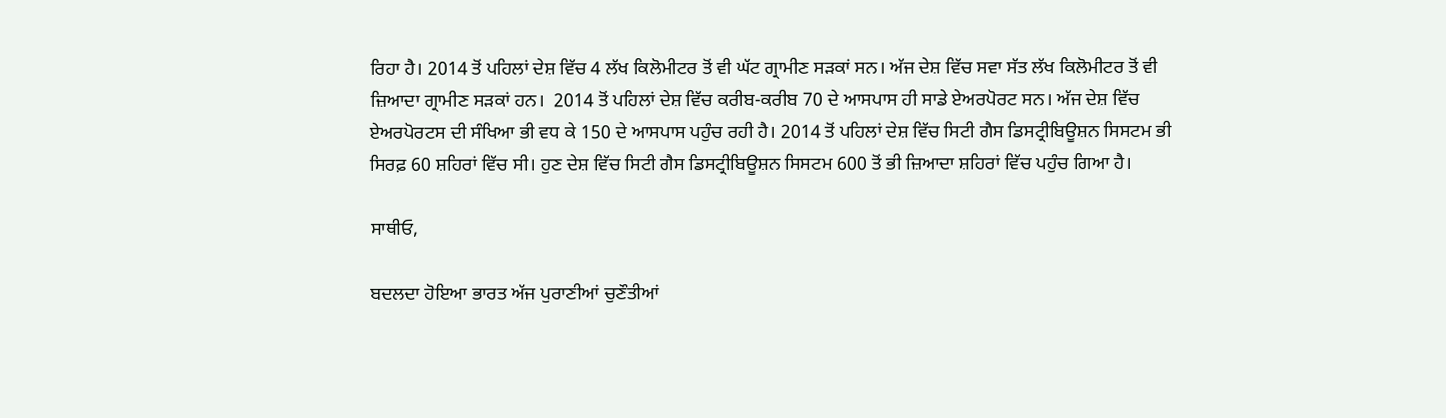ਰਿਹਾ ਹੈ। 2014 ਤੋਂ ਪਹਿਲਾਂ ਦੇਸ਼ ਵਿੱਚ 4 ਲੱਖ ਕਿਲੋਮੀਟਰ ਤੋਂ ਵੀ ਘੱਟ ਗ੍ਰਾਮੀਣ ਸੜਕਾਂ ਸਨ। ਅੱਜ ਦੇਸ਼ ਵਿੱਚ ਸਵਾ ਸੱਤ ਲੱਖ ਕਿਲੋਮੀਟਰ ਤੋਂ ਵੀ ਜ਼ਿਆਦਾ ਗ੍ਰਾਮੀਣ ਸੜਕਾਂ ਹਨ।  2014 ਤੋਂ ਪਹਿਲਾਂ ਦੇਸ਼ ਵਿੱਚ ਕਰੀਬ-ਕਰੀਬ 70 ਦੇ ਆਸਪਾਸ ਹੀ ਸਾਡੇ ਏਅਰਪੋਰਟ ਸਨ। ਅੱਜ ਦੇਸ਼ ਵਿੱਚ ਏਅਰਪੋਰਟਸ ਦੀ ਸੰਖਿਆ ਭੀ ਵਧ ਕੇ 150 ਦੇ ਆਸਪਾਸ ਪਹੁੰਚ ਰਹੀ ਹੈ। 2014 ਤੋਂ ਪਹਿਲਾਂ ਦੇਸ਼ ਵਿੱਚ ਸਿਟੀ ਗੈਸ ਡਿਸਟ੍ਰੀਬਿਊਸ਼ਨ ਸਿਸਟਮ ਭੀ ਸਿਰਫ਼ 60 ਸ਼ਹਿਰਾਂ ਵਿੱਚ ਸੀ। ਹੁਣ ਦੇਸ਼ ਵਿੱਚ ਸਿਟੀ ਗੈਸ ਡਿਸਟ੍ਰੀਬਿਊਸ਼ਨ ਸਿਸਟਮ 600 ਤੋਂ ਭੀ ਜ਼ਿਆਦਾ ਸ਼ਹਿਰਾਂ ਵਿੱਚ ਪਹੁੰਚ ਗਿਆ ਹੈ।

ਸਾਥੀਓ,

ਬਦਲਦਾ ਹੋਇਆ ਭਾਰਤ ਅੱਜ ਪੁਰਾਣੀਆਂ ਚੁਣੌਤੀਆਂ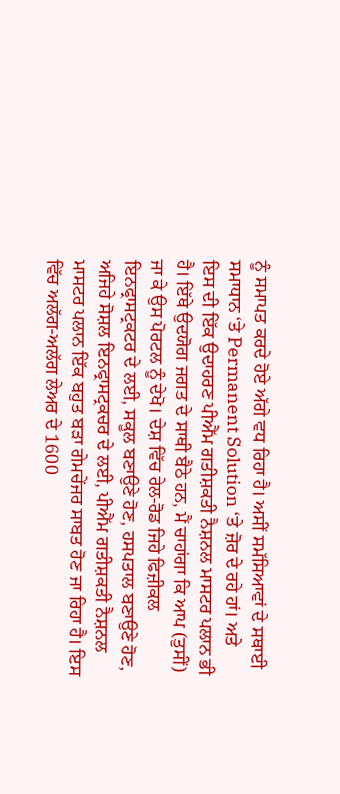ਨੂੰ ਸਮਾਪਤ ਕਰਦੇ ਹੋਏ ਅੱਗੇ ਵਧ ਰਿਹਾ ਹੈ। ਅਸੀਂ ਸਮੱਸਿਆਵਾਂ ਦੇ ਸਥਾਈ ਸਮਾਧਾਨ ‘ਤੇ Permanent Solution ‘ਤੇ ਜ਼ੋਰ ਦੇ ਰਹੇ ਹਾਂ। ਅਤੇ ਇਸ ਦੀ ਇੱਕ ਉਦਾਹਰਣ ਪੀਐੱਮ ਗਤੀਸ਼ਕਤੀ ਨੈਸ਼ਨਲ ਮਾਸਟਰ ਪਲਾਨ ਭੀ ਹੈ। ਇੱਥੇ ਉਦਯੋਗ ਜਗਤ ਦੇ ਸਾਥੀ ਬੈਠੇ ਹਨ, ਮੈਂ ਚਾਹਾਂਗਾ ਕਿ ਆਪ (ਤੁਸੀਂ) ਜਾ ਕੇ ਉਸ ਪੋਰਟਲ ਨੂੰ ਦੇਖੋ। ਦੇਸ਼ ਵਿੱਚ ਰੇਲ-ਰੋਡ ਜਿਹੇ ਫਿਜ਼ੀਕਲ ਇਨਫ੍ਰਾਸਟ੍ਰਕਟਰ ਦੇ ਲਈ, ਸਕੂਲ ਬਣਾਉਣੇ ਹੋਣ, ਹਸਪਤਾਲ ਬਣਾਉਣੇ ਹੋਣ, ਅਜਿਹੇ ਸੋਸ਼ਲ ਇਨਫ੍ਰਾਸਟ੍ਰਕਚਰ ਦੇ ਲਈ, ਪੀਐੱਮ ਗਤੀਸ਼ਕਤੀ ਨੈਸ਼ਨਲ ਮਾਸਟਰ ਪਲਾਨ ਇੱਕ ਬਹੁਤ ਬੜਾ ਗੇਮਚੇਂਜਰ ਸਾਬਤ ਹੋਣ ਜਾ ਰਿਹਾ ਹੈ। ਇਸ ਵਿੱਚ ਅਲੱਗ-ਅਲੱਗ ਲੇਅਰ ਦੇ 1600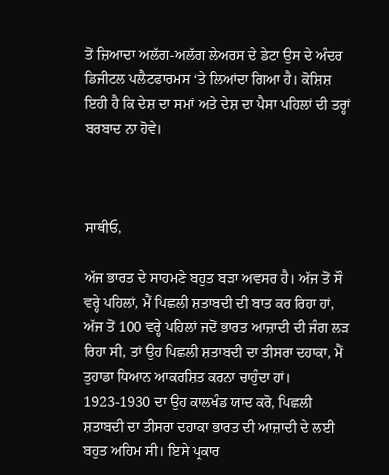ਤੋਂ ਜ਼ਿਆਦਾ ਅਲੱਗ-ਅਲੱਗ ਲੇਅਰਸ ਦੇ ਡੇਟਾ ਉਸ ਦੇ ਅੰਦਰ ਡਿਜੀਟਲ ਪਲੈਟਫਾਰਮਸ ‘ਤੇ ਲਿਆਂਦਾ ਗਿਆ ਹੈ। ਕੋਸ਼ਿਸ਼ ਇਹੀ ਹੈ ਕਿ ਦੇਸ਼ ਦਾ ਸਮਾਂ ਅਤੇ ਦੇਸ਼ ਦਾ ਪੈਸਾ ਪਹਿਲਾਂ ਦੀ ਤਰ੍ਹਾਂ ਬਰਬਾਦ ਨਾ ਹੋਵੇ।



ਸਾਥੀਓ,

ਅੱਜ ਭਾਰਤ ਦੇ ਸਾਹਮਣੇ ਬਹੁਤ ਬੜਾ ਅਵਸਰ ਹੈ। ਅੱਜ ਤੋਂ ਸੌ ਵਰ੍ਹੇ ਪਹਿਲਾਂ, ਮੈਂ ਪਿਛਲੀ ਸ਼ਤਾਬਦੀ ਦੀ ਬਾਤ ਕਰ ਰਿਹਾ ਹਾਂ, ਅੱਜ ਤੋਂ 100 ਵਰ੍ਹੇ ਪਹਿਲਾਂ ਜਦੋਂ ਭਾਰਤ ਆਜ਼ਾਦੀ ਦੀ ਜੰਗ ਲੜ ਰਿਹਾ ਸੀ, ਤਾਂ ਉਹ ਪਿਛਲੀ ਸ਼ਤਾਬਦੀ ਦਾ ਤੀਸਰਾ ਦਹਾਕਾ, ਮੈਂ ਤੁਹਾਡਾ ਧਿਆਨ ਆਕਰਸ਼ਿਤ ਕਰਨਾ ਚਾਹੁੰਦਾ ਹਾਂ। 1923-1930 ਦਾ ਉਹ ਕਾਲਖੰਡ ਯਾਦ ਕਰੋ, ਪਿਛਲੀ ਸ਼ਤਾਬਦੀ ਦਾ ਤੀਸਰਾ ਦਹਾਕਾ ਭਾਰਤ ਦੀ ਆਜ਼ਾਦੀ ਦੇ ਲਈ ਬਹੁਤ ਅਹਿਮ ਸੀ। ਇਸੇ ਪ੍ਰਕਾਰ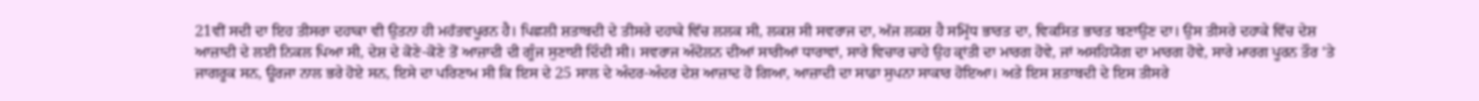21ਵੀਂ ਸਦੀ ਦਾ ਇਹ ਤੀਸਰਾ ਦਹਾਕਾ ਵੀ ਉਤਨਾ ਹੀ ਮਹੱਤਵਪੂਰਨ ਹੈ। ਪਿਛਲੀ ਸ਼ਤਾਬਦੀ ਦੇ ਤੀਸਰੇ ਦਹਾਕੇ ਵਿੱਚ ਲਲਕ ਸੀ, ਲਕਸ਼ ਸੀ ਸਵਰਾਜ ਦਾ, ਅੱਜ ਲਕਸ਼ ਹੈ ਸਮ੍ਰਿੱਧ ਭਾਰਤ ਦਾ, ਵਿਕਸਿਤ ਭਾਰਤ ਬਣਾਉਣ ਦਾ। ਉਸ ਤੀਸਰੇ ਦਹਾਕੇ ਵਿੱਚ ਦੇਸ਼ ਆਜ਼ਾਦੀ ਦੇ ਲਈ ਨਿਕਲ ਪਿਆ ਸੀ, ਦੇਸ਼ ਦੇ ਕੋਣੇ-ਕੋਣੇ ਤੋਂ ਆਜ਼ਾਦੀ ਦੀ ਗੂੰਜ ਸੁਣਾਈ ਦਿੰਦੀ ਸੀ। ਸਵਰਾਜ ਅੰਦੋਲਨ ਦੀਆਂ ਸਾਰੀਆਂ ਧਾਰਾਵਾਂ, ਸਾਰੇ ਵਿਚਾਰ ਚਾਹੇ ਉਹ ਕ੍ਰਾਂਤੀ ਦਾ ਮਾਰਗ ਹੋਵੇ, ਜਾਂ ਅਸਹਿਯੋਗ ਦਾ ਮਾਰਗ ਹੋਵੇ, ਸਾਰੇ ਮਾਰਗ ਪੂਰਨ ਤੌਰ ‘ਤੇ ਜਾਗਰੂਕ ਸਨ, ਊਰਜਾ ਨਾਲ ਭਰੇ ਹੋਏ ਸਨ, ਇਸੇ ਦਾ ਪਰਿਣਾਮ ਸੀ ਕਿ ਇਸ ਦੇ 25 ਸਾਲ ਦੇ ਅੰਦਰ-ਅੰਦਰ ਦੇਸ਼ ਆਜ਼ਾਦ ਹੋ ਗਿਆ, ਆਜ਼ਾਦੀ ਦਾ ਸਾਡਾ ਸੁਪਨਾ ਸਾਕਾਰ ਹੋਇਆ। ਅਤੇ ਇਸ ਸ਼ਤਾਬਦੀ ਦੇ ਇਸ ਤੀਸਰੇ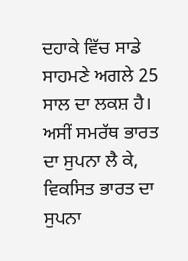ਦਹਾਕੇ ਵਿੱਚ ਸਾਡੇ ਸਾਹਮਣੇ ਅਗਲੇ 25 ਸਾਲ ਦਾ ਲਕਸ਼ ਹੈ।  ਅਸੀਂ ਸਮਰੱਥ ਭਾਰਤ ਦਾ ਸੁਪਨਾ ਲੈ ਕੇ, ਵਿਕਸਿਤ ਭਾਰਤ ਦਾ ਸੁਪਨਾ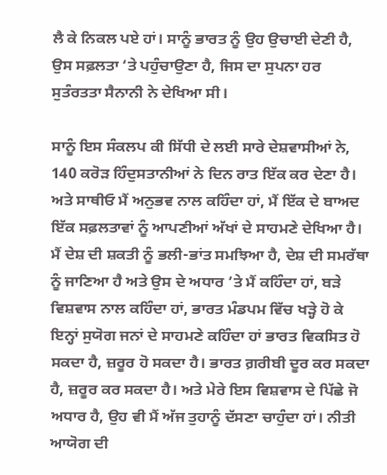ਲੈ ਕੇ ਨਿਕਲ ਪਏ ਹਾਂ। ਸਾਨੂੰ ਭਾਰਤ ਨੂੰ ਉਹ ਉਚਾਈ ਦੇਣੀ ਹੈ, ਉਸ ਸਫ਼ਲਤਾ ‘ਤੇ ਪਹੁੰਚਾਉਣਾ ਹੈ, ਜਿਸ ਦਾ ਸੁਪਨਾ ਹਰ ਸੁਤੰਰਤਤਾ ਸੈਨਾਨੀ ਨੇ ਦੇਖਿਆ ਸੀ।

ਸਾਨੂੰ ਇਸ ਸੰਕਲਪ ਕੀ ਸਿੱਧੀ ਦੇ ਲਈ ਸਾਰੇ ਦੇਸ਼ਵਾਸੀਆਂ ਨੇ, 140 ਕਰੋੜ ਹਿੰਦੁਸਤਾਨੀਆਂ ਨੇ ਦਿਨ ਰਾਤ ਇੱਕ ਕਰ ਦੇਣਾ ਹੈ। ਅਤੇ ਸਾਥੀਓ ਮੈਂ ਅਨੁਭਵ ਨਾਲ ਕਹਿੰਦਾ ਹਾਂ, ਮੈਂ ਇੱਕ ਦੇ ਬਾਅਦ ਇੱਕ ਸਫ਼ਲਤਾਵਾਂ ਨੂੰ ਆਪਣੀਆਂ ਅੱਖਾਂ ਦੇ ਸਾਹਮਣੇ ਦੇਖਿਆ ਹੈ। ਮੈਂ ਦੇਸ਼ ਦੀ ਸ਼ਕਤੀ ਨੂੰ ਭਲੀ-ਭਾਂਤ ਸਮਝਿਆ ਹੈ, ਦੇਸ਼ ਦੀ ਸਮਰੱਥਾ ਨੂੰ ਜਾਣਿਆ ਹੈ ਅਤੇ ਉਸ ਦੇ ਅਧਾਰ ’ਤੇ ਮੈਂ ਕਹਿੰਦਾ ਹਾਂ, ਬੜੇ ਵਿਸ਼ਵਾਸ ਨਾਲ ਕਹਿੰਦਾ ਹਾਂ, ਭਾਰਤ ਮੰਡਪਮ ਵਿੱਚ ਖੜ੍ਹੇ ਹੋ ਕੇ ਇਨ੍ਹਾਂ ਸੁਯੋਗ ਜਨਾਂ ਦੇ ਸਾਹਮਣੇ ਕਹਿੰਦਾ ਹਾਂ ਭਾਰਤ ਵਿਕਸਿਤ ਹੋ ਸਕਦਾ ਹੈ, ਜ਼ਰੂਰ ਹੋ ਸਕਦਾ ਹੈ। ਭਾਰਤ ਗ਼ਰੀਬੀ ਦੂਰ ਕਰ ਸਕਦਾ ਹੈ, ਜ਼ਰੂਰ ਕਰ ਸਕਦਾ ਹੈ। ਅਤੇ ਮੇਰੇ ਇਸ ਵਿਸ਼ਵਾਸ ਦੇ ਪਿੱਛੇ ਜੋ ਅਧਾਰ ਹੈ, ਉਹ ਵੀ ਮੈਂ ਅੱਜ ਤੁਹਾਨੂੰ ਦੱਸਣਾ ਚਾਹੁੰਦਾ ਹਾਂ। ਨੀਤੀ ਆਯੋਗ ਦੀ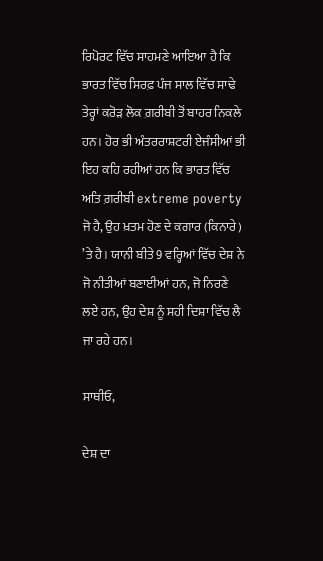ਰਿਪੋਰਟ ਵਿੱਚ ਸਾਹਮਣੇ ਆਇਆ ਹੈ ਕਿ ਭਾਰਤ ਵਿੱਚ ਸਿਰਫ਼ ਪੰਜ ਸਾਲ ਵਿੱਚ ਸਾਢੇ ਤੇਰ੍ਹਾਂ ਕਰੋੜ ਲੋਕ ਗ਼ਰੀਬੀ ਤੋਂ ਬਾਹਰ ਨਿਕਲੇ ਹਨ। ਹੋਰ ਭੀ ਅੰਤਰਰਾਸ਼ਟਰੀ ਏਜੰਸੀਆਂ ਭੀ ਇਹ ਕਹਿ ਰਹੀਆਂ ਹਨ ਕਿ ਭਾਰਤ ਵਿੱਚ ਅਤਿ ਗ਼ਰੀਬੀ extreme poverty ਜੋ ਹੈ, ਉਹ ਖ਼ਤਮ ਹੋਣ ਦੇ ਕਗਾਰ (ਕਿਨਾਰੇ) ’ਤੇ ਹੈ। ਯਾਨੀ ਬੀਤੇ 9 ਵਰ੍ਹਿਆਂ ਵਿੱਚ ਦੇਸ਼ ਨੇ ਜੋ ਨੀਤੀਆਂ ਬਣਾਈਆਂ ਹਨ, ਜੋ ਨਿਰਣੇ ਲਏ ਹਨ, ਉਹ ਦੇਸ਼ ਨੂੰ ਸਹੀ ਦਿਸ਼ਾ ਵਿੱਚ ਲੈ ਜਾ ਰਹੇ ਹਨ।

ਸਾਥੀਓ,

ਦੇਸ਼ ਦਾ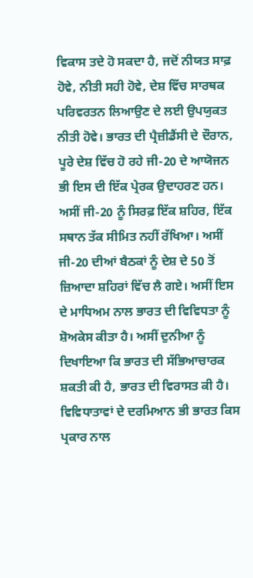ਵਿਕਾਸ ਤਦੇ ਹੋ ਸਕਦਾ ਹੈ, ਜਦੋਂ ਨੀਯਤ ਸਾਫ਼ ਹੋਵੇ, ਨੀਤੀ ਸਹੀ ਹੋਵੇ, ਦੇਸ਼ ਵਿੱਚ ਸਾਰਥਕ ਪਰਿਵਰਤਨ ਲਿਆਉਣ ਦੇ ਲਈ ਉਪਯੁਕਤ ਨੀਤੀ ਹੋਵੇ। ਭਾਰਤ ਦੀ ਪ੍ਰੈਜ਼ੀਡੈਂਸੀ ਦੇ ਦੌਰਾਨ, ਪੂਰੇ ਦੇਸ਼ ਵਿੱਚ ਹੋ ਰਹੇ ਜੀ-20 ਦੇ ਆਯੋਜਨ ਭੀ ਇਸ ਦੀ ਇੱਕ ਪ੍ਰੇਰਕ ਉਦਾਹਰਣ ਹਨ। ਅਸੀਂ ਜੀ-20 ਨੂੰ ਸਿਰਫ਼ ਇੱਕ ਸ਼ਹਿਰ, ਇੱਕ ਸਥਾਨ ਤੱਕ ਸੀਮਿਤ ਨਹੀਂ ਰੱਖਿਆ। ਅਸੀਂ ਜੀ-20 ਦੀਆਂ ਬੈਠਕਾਂ ਨੂੰ ਦੇਸ਼ ਦੇ 50 ਤੋਂ  ਜ਼ਿਆਦਾ ਸ਼ਹਿਰਾਂ ਵਿੱਚ ਲੈ ਗਏ। ਅਸੀਂ ਇਸ ਦੇ ਮਾਧਿਅਮ ਨਾਲ ਭਾਰਤ ਦੀ ਵਿਵਿਧਤਾ ਨੂੰ ਸ਼ੋਅਕੇਸ ਕੀਤਾ ਹੈ। ਅਸੀਂ ਦੁਨੀਆ ਨੂੰ ਦਿਖਾਇਆ ਕਿ ਭਾਰਤ ਦੀ ਸੱਭਿਆਚਾਰਕ ਸ਼ਕਤੀ ਕੀ ਹੈ, ਭਾਰਤ ਦੀ ਵਿਰਾਸਤ ਕੀ ਹੈ। ਵਿਵਿਧਾਤਾਵਾਂ ਦੇ ਦਰਮਿਆਨ ਭੀ ਭਾਰਤ ਕਿਸ ਪ੍ਰਕਾਰ ਨਾਲ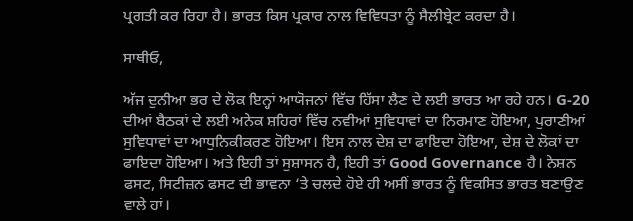ਪ੍ਰਗਤੀ ਕਰ ਰਿਹਾ ਹੈ। ਭਾਰਤ ਕਿਸ ਪ੍ਰਕਾਰ ਨਾਲ ਵਿਵਿਧਤਾ ਨੂੰ ਸੈਲੀਬ੍ਰੇਟ ਕਰਦਾ ਹੈ।

ਸਾਥੀਓ,

ਅੱਜ ਦੁਨੀਆ ਭਰ ਦੇ ਲੋਕ ਇਨ੍ਹਾਂ ਆਯੋਜਨਾਂ ਵਿੱਚ ਹਿੱਸਾ ਲੈਣ ਦੇ ਲਈ ਭਾਰਤ ਆ ਰਹੇ ਹਨ। G-20 ਦੀਆਂ ਬੈਠਕਾਂ ਦੇ ਲਈ ਅਨੇਕ ਸ਼ਹਿਰਾਂ ਵਿੱਚ ਨਵੀਆਂ ਸੁਵਿਧਾਵਾਂ ਦਾ ਨਿਰਮਾਣ ਹੋਇਆ, ਪੁਰਾਣੀਆਂ ਸੁਵਿਧਾਵਾਂ ਦਾ ਆਧੁਨਿਕੀਕਰਣ ਹੋਇਆ। ਇਸ ਨਾਲ ਦੇਸ਼ ਦਾ ਫਾਇਦਾ ਹੋਇਆ, ਦੇਸ਼ ਦੇ ਲੋਕਾਂ ਦਾ ਫਾਇਦਾ ਹੋਇਆ। ਅਤੇ ਇਹੀ ਤਾਂ ਸੁਸ਼ਾਸਨ ਹੈ, ਇਹੀ ਤਾਂ Good Governance ਹੈ। ਨੇਸ਼ਨ ਫਸਟ, ਸਿਟੀਜ਼ਨ ਫਸਟ ਦੀ ਭਾਵਨਾ ‘ਤੇ ਚਲਦੇ ਹੋਏ ਹੀ ਅਸੀਂ ਭਾਰਤ ਨੂੰ ਵਿਕਸਿਤ ਭਾਰਤ ਬਣਾਉਣ ਵਾਲੇ ਹਾਂ।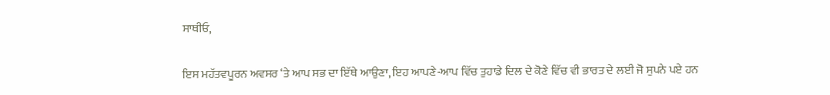ਸਾਥੀਓ,

ਇਸ ਮਹੱਤਵਪੂਰਨ ਅਵਸਰ ‘ਤੇ ਆਪ ਸਭ ਦਾ ਇੱਥੇ ਆਉਣਾ, ਇਹ ਆਪਣੇ-ਆਪ ਵਿੱਚ ਤੁਹਾਡੇ ਦਿਲ ਦੇ ਕੋਣੇ ਵਿੱਚ ਵੀ ਭਾਰਤ ਦੇ ਲਈ ਜੋ ਸੁਪਨੇ ਪਏ ਹਨ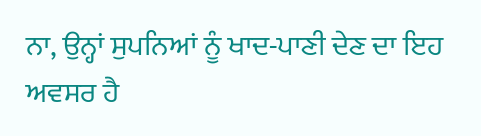ਨਾ, ਉਨ੍ਹਾਂ ਸੁਪਨਿਆਂ ਨੂੰ ਖਾਦ-ਪਾਣੀ ਦੇਣ ਦਾ ਇਹ ਅਵਸਰ ਹੈ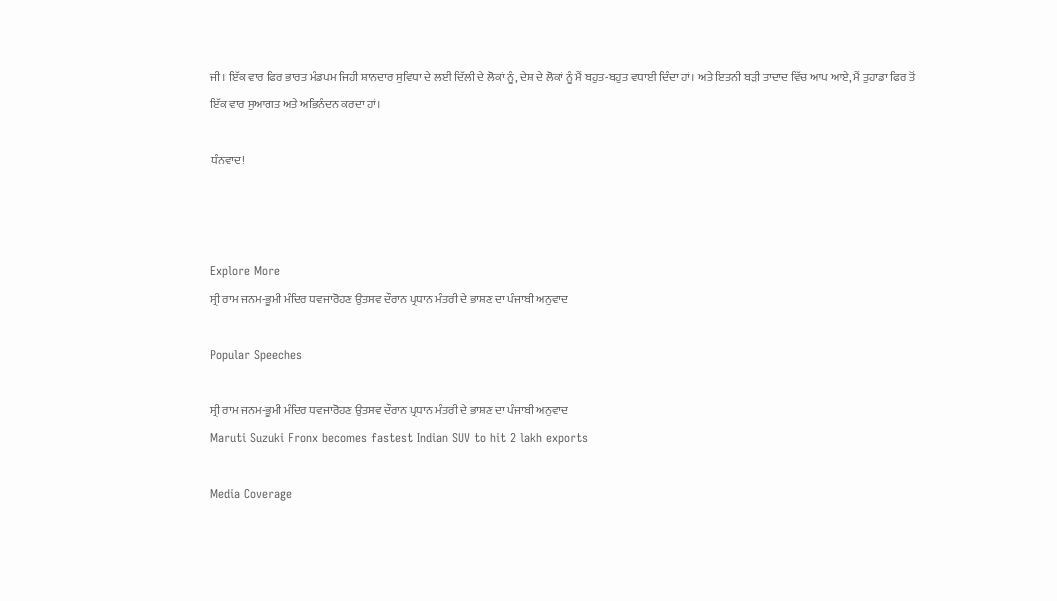ਜੀ। ਇੱਕ ਵਾਰ ਫਿਰ ਭਾਰਤ ਮੰਡਪਮ ਜਿਹੀ ਸ਼ਾਨਦਾਰ ਸੁਵਿਧਾ ਦੇ ਲਈ ਦਿੱਲੀ ਦੇ ਲੋਕਾਂ ਨੂੰ, ਦੇਸ਼ ਦੇ ਲੋਕਾਂ ਨੂੰ ਮੈਂ ਬਹੁਤ-ਬਹੁਤ ਵਧਾਈ ਦਿੰਦਾ ਹਾਂ। ਅਤੇ ਇਤਨੀ ਬੜੀ ਤਾਦਾਦ ਵਿੱਚ ਆਪ ਆਏ, ਮੈਂ ਤੁਹਾਡਾ ਫਿਰ ਤੋਂ ਇੱਕ ਵਾਰ ਸੁਆਗਤ ਅਤੇ ਅਭਿਨੰਦਨ ਕਰਦਾ ਹਾਂ।

ਧੰਨਵਾਦ!



Explore More
ਸ੍ਰੀ ਰਾਮ ਜਨਮ-ਭੂਮੀ ਮੰਦਿਰ ਧਵਜਾਰੋਹਣ ਉਤਸਵ ਦੌਰਾਨ ਪ੍ਰਧਾਨ ਮੰਤਰੀ ਦੇ ਭਾਸ਼ਣ ਦਾ ਪੰਜਾਬੀ ਅਨੁਵਾਦ

Popular Speeches

ਸ੍ਰੀ ਰਾਮ ਜਨਮ-ਭੂਮੀ ਮੰਦਿਰ ਧਵਜਾਰੋਹਣ ਉਤਸਵ ਦੌਰਾਨ ਪ੍ਰਧਾਨ ਮੰਤਰੀ ਦੇ ਭਾਸ਼ਣ ਦਾ ਪੰਜਾਬੀ ਅਨੁਵਾਦ
Maruti Suzuki Fronx becomes fastest Indian SUV to hit 2 lakh exports

Media Coverage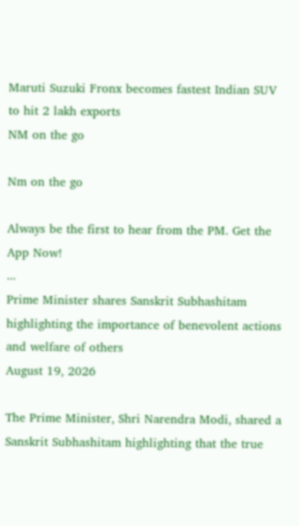Maruti Suzuki Fronx becomes fastest Indian SUV to hit 2 lakh exports
NM on the go

Nm on the go

Always be the first to hear from the PM. Get the App Now!
...
Prime Minister shares Sanskrit Subhashitam highlighting the importance of benevolent actions and welfare of others
August 19, 2026

The Prime Minister, Shri Narendra Modi, shared a Sanskrit Subhashitam highlighting that the true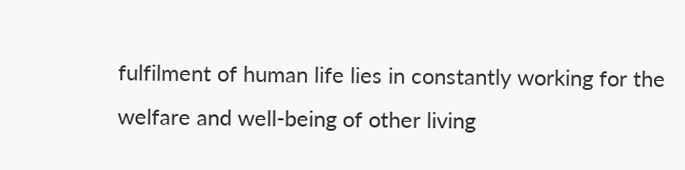fulfilment of human life lies in constantly working for the welfare and well-being of other living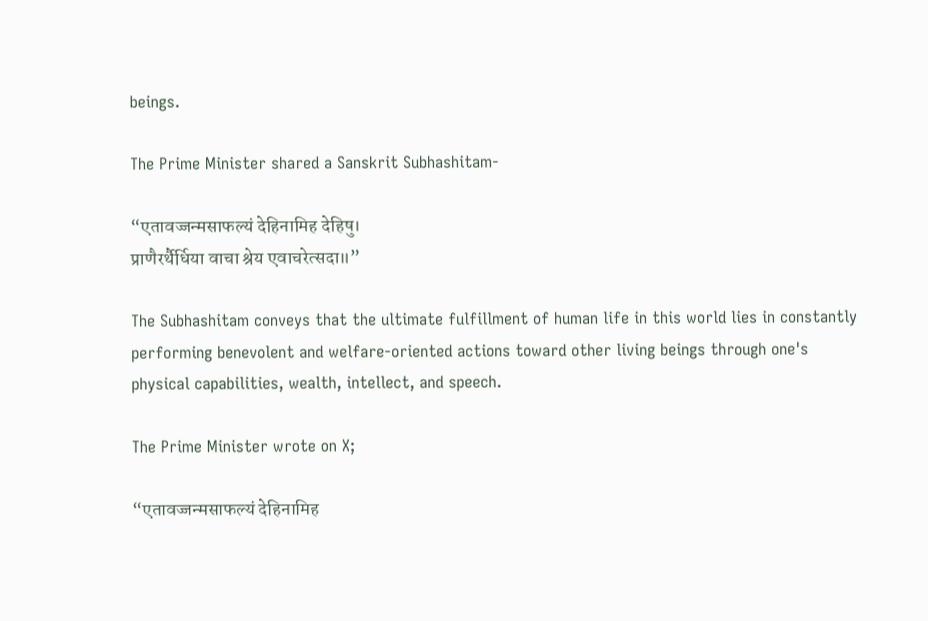beings.

The Prime Minister shared a Sanskrit Subhashitam-

“एतावज्जन्मसाफल्यं देहिनामिह देहिषु।
प्राणैरर्थैर्धिया वाचा श्रेय एवाचरेत्सदा॥”

The Subhashitam conveys that the ultimate fulfillment of human life in this world lies in constantly performing benevolent and welfare-oriented actions toward other living beings through one's physical capabilities, wealth, intellect, and speech.

The Prime Minister wrote on X;

“एतावज्जन्मसाफल्यं देहिनामिह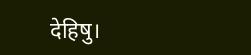देहिषु।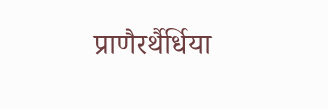प्राणैरर्थैर्धिया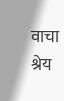वाचा श्रेय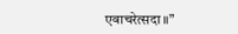एवाचरेत्सदा॥”